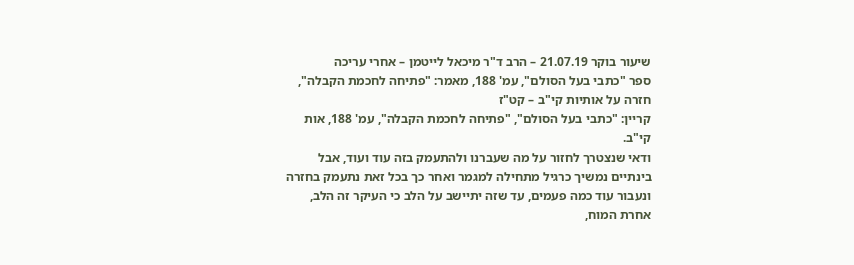שיעור בוקר 21.07.19 – הרב ד"ר מיכאל לייטמן – אחרי עריכה
ספר "כתבי בעל הסולם", עמ' 188, מאמר: "פתיחה לחכמת הקבלה",
חזרה על אותיות קי"ב – קט"ז
קריין: "כתבי בעל הסולם", "פתיחה לחכמת הקבלה", עמ' 188, אות קי"ב.
ודאי שנצטרך לחזור על מה שעברנו ולהתעמק בזה עוד ועוד, אבל בינתיים נמשיך כרגיל מתחילה למגמר ואחר כך בכל זאת נתעמק בחזרה ונעבור עוד כמה פעמים, עד שזה יתיישב על הלב כי העיקר זה הלב, אחרת המוח,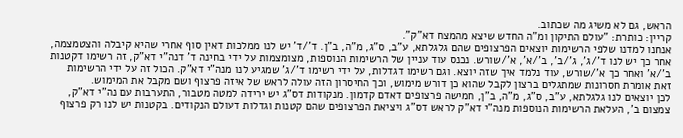הראש, גם לא משיג מה שכתוב.
קריין: כותרת: "עולם התיקון ומ"ה החדש שיצא מהמצח דא"ק".
אנחנו למדנו שלפי הרשימות יוצאים הפרצופים שהם גלגלתא, ע"ב, ס"ג, מ"ה, ב"ן. ד'/ד' יש לנו ממלכות דאין סוף אחרי שהיא קיבלה והצטמצמה, אחר כך יש לנו ד'/ג', ג'/ב', ב'/א', א'/שורש. נכנס עוד עניין של הרשימות הנוספות, מצומצמות על ידי בחינה ד' דנה"י דא"ק, זה רשימו דקטנות ב'/א' ואחר כך א'/שורש, עוד נלמד איך שזה יוצא. וגם רשימו דגדלות, על ידי רשימו ד'/ג' שמגיע לנו מנה"י דא"ק. הכול זה על ידי הרשימות זאת אומרת חסרונות שמתגלים ברצון לקבל שהוא כן דורש מימוש, וכך החיסרון הזה עולה לראש של איזה פרצוף ושם מקבל את המימוש.
לכן יוצאים לנו גלגלתא, ע"ב, ס"ג, מ"ה, ב"ן, חמישה פרצופים דאדם קדמון. מנקודות דס"ג יש ירידה למטה מטבור, התערבות עם נה"י דא"ק, צמצום ב', העלאת הרשימות הנוספות מנה"י דא"ק לראש דס"ג ויציאת הפרצופים שהם קטנות וגדלות דעולם הנקודים. בקטנות יש לנו רק פרצוף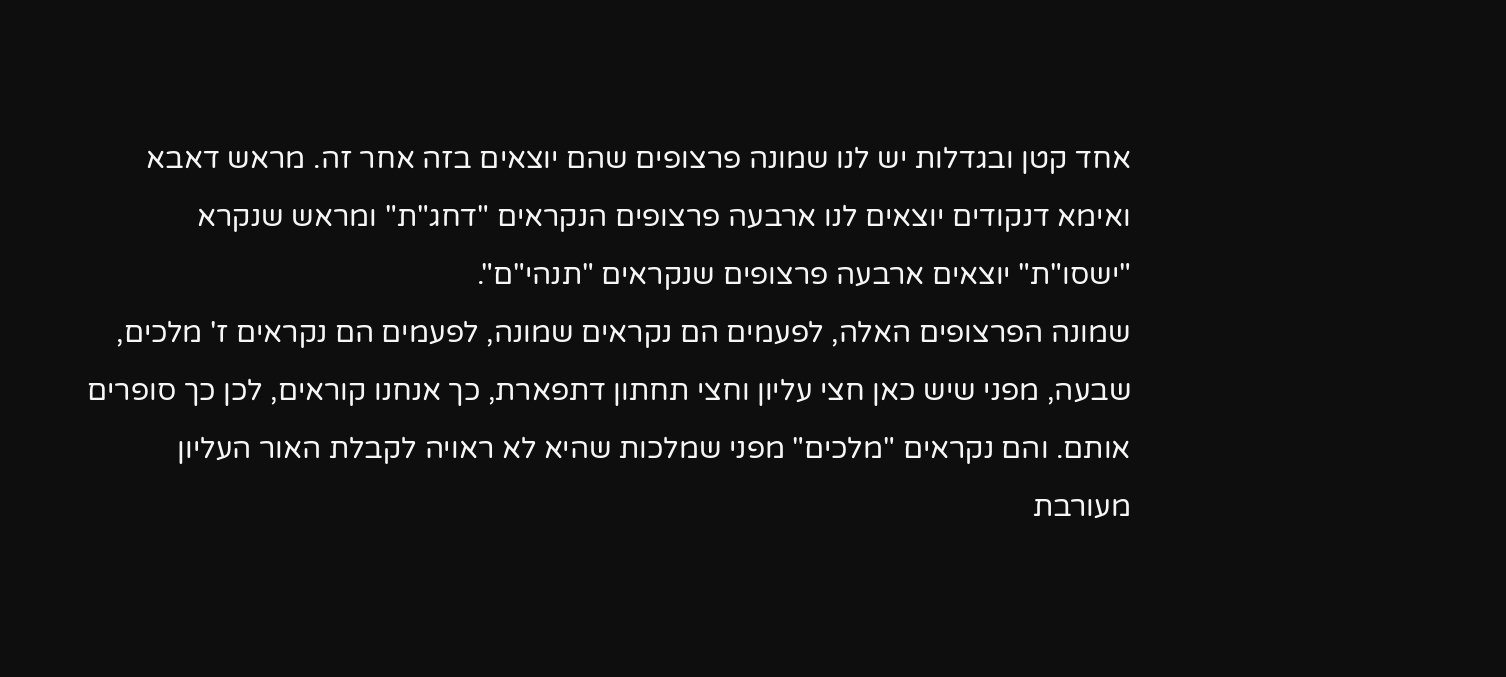אחד קטן ובגדלות יש לנו שמונה פרצופים שהם יוצאים בזה אחר זה. מראש דאבא ואימא דנקודים יוצאים לנו ארבעה פרצופים הנקראים "דחג"ת" ומראש שנקרא "ישסו"ת" יוצאים ארבעה פרצופים שנקראים "תנהי"ם".
שמונה הפרצופים האלה, לפעמים הם נקראים שמונה, לפעמים הם נקראים ז' מלכים, שבעה, מפני שיש כאן חצי עליון וחצי תחתון דתפארת, כך אנחנו קוראים, לכן כך סופרים אותם. והם נקראים "מלכים" מפני שמלכות שהיא לא ראויה לקבלת האור העליון מעורבת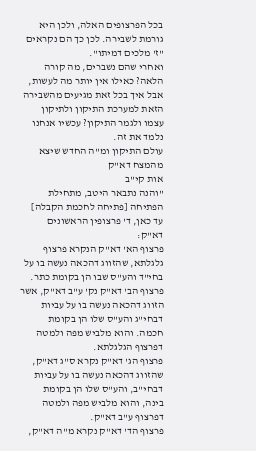בכל הפרצופים האלה, ולכן היא גורמת לשבירה. לכן כך הם נקראים "ז' מלכים דמיתו".
ואחרי שהם נשברים, מה קורה הלאה? כאילו אין יותר מה לעשות, אבל איך בכל זאת מגיעים מהשבירה הזאת למערכת התיקון ולתיקון עצמו ולגמר התיקון? עכשיו אנחנו נלמד את זה.
עולם התיקון ומ"ה החדש שיצא מהמצח דא"ק
אות קי"ב
"והנה נתבאר היטב, מתחילת הפתיחה [פתיחה לחכמת הקבלה] עד כאן, ד' פרצופין הראשונים דא"ק:
פרצוף הא' דא"ק הנקרא פרצוף גלגלתא, שהזווג דהכאה נעשה בו על בחי"ד והע"ס שבו הן בקומת כתר.
פרצוף הב' דא"ק נק' ע"ב דא"ק, אשר הזווג דהכאה נעשה בו על עביות דבחי"ג והע"ס שלו הן בקומת חכמה. והוא מלביש מפה ולמטה דפרצוף הגלגלתא.
פרצוף הג' דא"ק נקרא ס"ג דא"ק, שהזווג דהכאה נעשה בו על עביות דבחי"ב, והע"ס שלו הן בקומת בינה, והוא מלביש מפה ולמטה דפרצוף ע"ב דא"ק.
פרצוף הד' דא"ק נקרא מ"ה דא"ק,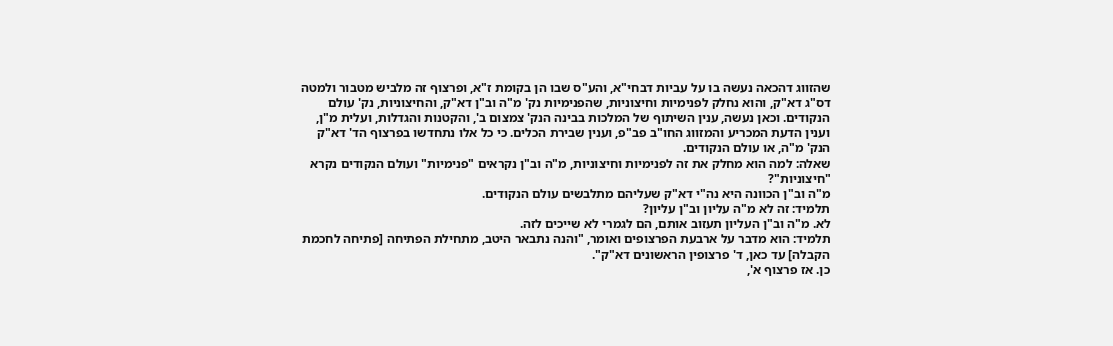שהזווג דהכאה נעשה בו על עביות דבחי"א, והע"ס שבו הן בקומת ז"א, ופרצוף זה מלביש מטבור ולמטה דס"ג דא"ק, והוא נחלק לפנימיות וחיצוניות, שהפנימיות נק' מ"ה וב"ן דא"ק, והחיצוניות, נק' עולם הנקודים. וכאן נעשה, ענין השיתוף של המלכות בבינה הנק' צמצום ב', והקטנות והגדלות, ועלית מ"ן, וענין הדעת המכריע והמזווג החו"ב פב"פ, וענין שבירת הכלים. כי כל אלו נתחדשו בפרצוף הד' דא"ק הנק' מ"ה, או עולם הנקודים.
שאלה: למה הוא מחלק את זה לפנימיות וחיצוניות, מ"ה וב"ן נקראים "פנימיות" ועולם הנקודים נקרא "חיצוניות"?
מ"ה וב"ן הכוונה היא נה"י דא"ק שעליהם מתלבשים עולם הנקודים.
תלמיד: זה לא מ"ה עליון וב"ן עליון?
לא. מ"ה וב"ן העליון תעזוב אותם, הם לגמרי לא שייכים לזה.
תלמיד: הוא מדבר על ארבעת הפרצופים ואומר, "והנה נתבאר היטב, מתחילת הפתיחה [פתיחה לחכמת הקבלה] עד כאן, ד' פרצופין הראשונים דא"ק".
כן. אז פרצוף א',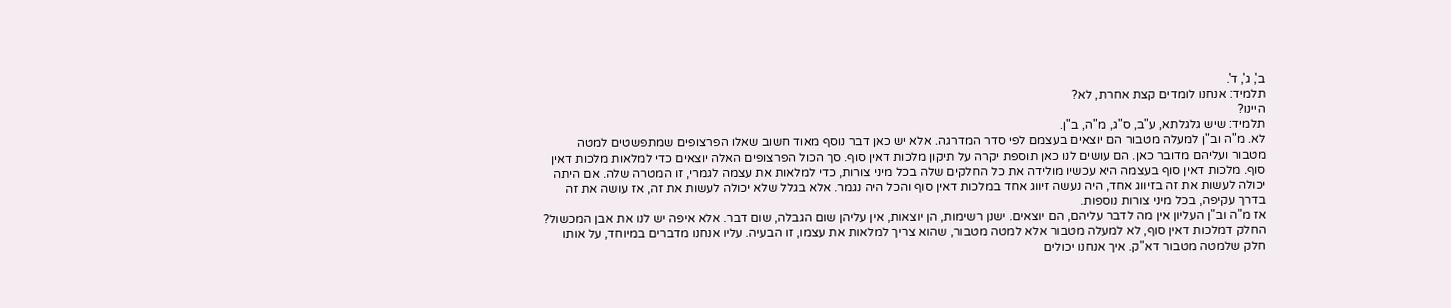ב', ג', ד'.
תלמיד: אנחנו לומדים קצת אחרת, לא?
היינו?
תלמיד: שיש גלגלתא, ע"ב, ס"ג, מ"ה, ב"ן.
לא. מ"ה וב"ן למעלה מטבור הם יוצאים בעצמם לפי סדר המדרגה. אלא יש כאן דבר נוסף מאוד חשוב שאלו הפרצופים שמתפשטים למטה מטבור ועליהם מדובר כאן. הם עושים לנו כאן תוספת יקרה על תיקון מלכות דאין סוף. סך הכול הפרצופים האלה יוצאים כדי למלאות מלכות דאין סוף. מלכות דאין סוף בעצמה היא עכשיו מולידה את כל החלקים שלה בכל מיני צורות, כדי למלאות את עצמה לגמרי, זו המטרה שלה. אם היתה יכולה לעשות את זה בזיווג אחד, היה נעשה זיווג אחד במלכות דאין סוף והכל היה נגמר. אלא בגלל שלא יכולה לעשות את זה, אז עושה את זה בדרך עקיפה, בכל מיני צורות נוספות.
אז מ"ה וב"ן העליון אין מה לדבר עליהם, הם יוצאים. ישנן רשימות, הן יוצאות, אין עליהן שום הגבלה, שום דבר. אלא איפה יש לנו את אבן המכשול? החלק דמלכות דאין סוף, לא למעלה מטבור אלא למטה מטבור, שהוא צריך למלאות את עצמו, זו הבעיה. עליו אנחנו מדברים במיוחד, על אותו חלק שלמטה מטבור דא"ק. איך אנחנו יכולים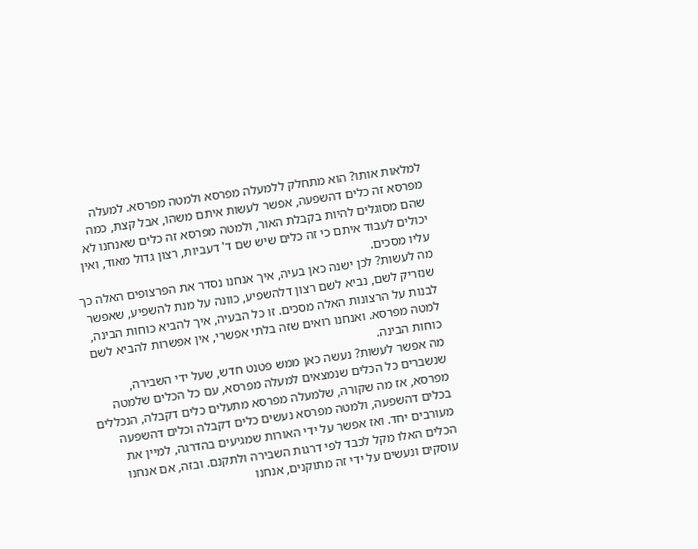למלאות אותו? הוא מתחלק ללמעלה מפרסא ולמטה מפרסא. למעלה מפרסא זה כלים דהשפעה, אפשר לעשות איתם משהו, אבל קצת, כמה שהם מסוגלים להיות בקבלת האור, ולמטה מפרסא זה כלים שאנחנו לא יכולים לעבוד איתם כי זה כלים שיש שם ד' דעביות, רצון גדול מאוד, ואין עליו מסכים.
מה לעשות? לכן ישנה כאן בעיה, איך אנחנו נסדר את הפרצופים האלה כך שנזריק לשם, נביא לשם רצון דלהשפיע, כוונה על מנת להשפיע, שאפשר לבנות על הרצונות האלה מסכים. זו כל הבעיה, איך להביא כוחות הבינה, למטה מפרסא. ואנחנו רואים שזה בלתי אפשרי, אין אפשרות להביא לשם כוחות הבינה.
מה אפשר לעשות? נעשה כאן ממש פטנט חדש, שעל ידי השבירה, שנשברים כל הכלים שנמצאים למעלה מפרסא, עם כל הכלים שלמטה מפרסא, אז מה שקורה, שלמעלה מפרסא מתעלים כלים דקבלה, הנכללים בכלים דהשפעה, ולמטה מפרסא נעשים כלים דקבלה וכלים דהשפעה מעורבים יחד. ואז אפשר על ידי האורות שמגיעים בהדרגה, למיין את הכלים האלו מקל לכבד לפי דרגות השבירה ולתקנם. ובזה, אם אנחנו עוסקים ונעשים על ידי זה מתוקנים, אנחנו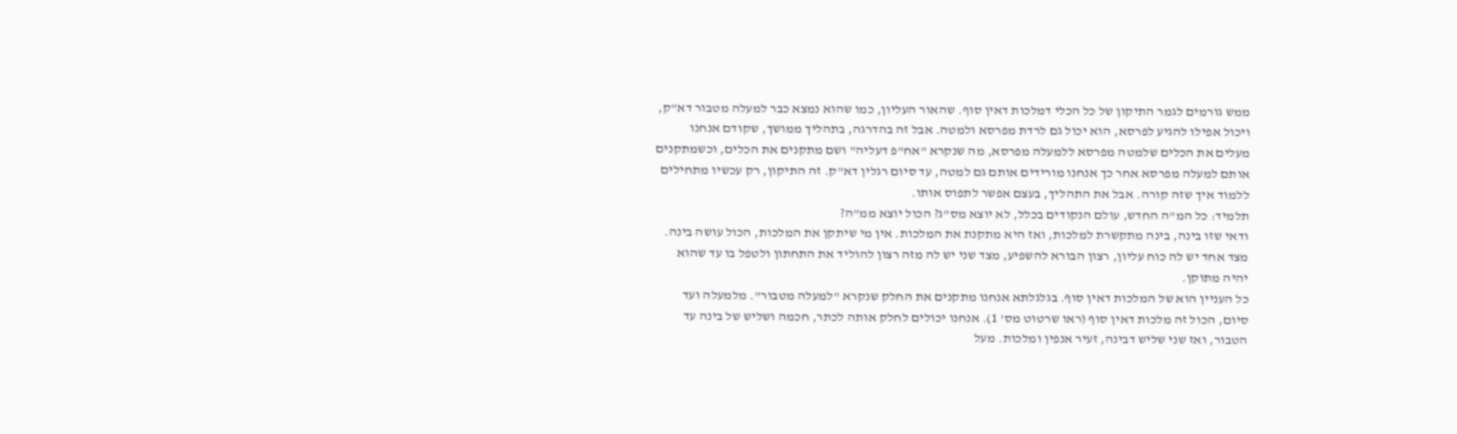ממש גורמים לגמר התיקון של כל הכלי דמלכות דאין סוף. שהאור העליון, כמו שהוא נמצא כבר למעלה מטבור דא"ק, ויכול אפילו להגיע לפרסא, הוא יכול גם לרדת מפרסא ולמטה. אבל זה בהדרגה, בתהליך ממושך, שקודם אנחנו מעלים את הכלים שלמטה מפרסא ללמעלה מפרסא, מה שנקרא "אח"פ דעליה" ושם מתקנים את הכלים, וכשמתקנים אותם למעלה מפרסא אחר כך אנחנו מורידים אותם גם למטה, עד סיום רגלין דא"ק. זה התיקון, רק עכשיו מתחילים ללמוד איך שזה קורה. אבל את התהליך, בעצם אפשר לתפוס אותו.
תלמיד: כל המ"ה החדש, עולם הנקודים בכלל, לא יוצא מס"ג? הכול יוצא ממ"ה?
ודאי שזו בינה, בינה מתקשרת למלכות, ואז היא מתקנת את המלכות. אין מי שיתקן את המלכות, הכול עושה בינה. מצד אחד יש לה כוח עליון, רצון הבורא להשפיע, מצד שני יש לה מזה רצון להוליד את התחתון ולטפל בו עד שהוא יהיה מתוקן.
כל העניין הוא של המלכות דאין סוף. בגלגלתא אנחנו מתקנים את החלק שנקרא "למעלה מטבור". מלמעלה ועד סיום, הכול זה מלכות דאין סוף (ראו שרטוט מס' 1). אנחנו יכולים לחלק אותה לכתר, חכמה ושליש של בינה עד הטבור, ואז שני שליש דבינה, זעיר אנפין ומלכות. מעל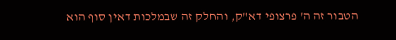הטבור זה ה' פרצופי דא"ק, והחלק זה שבמלכות דאין סוף הוא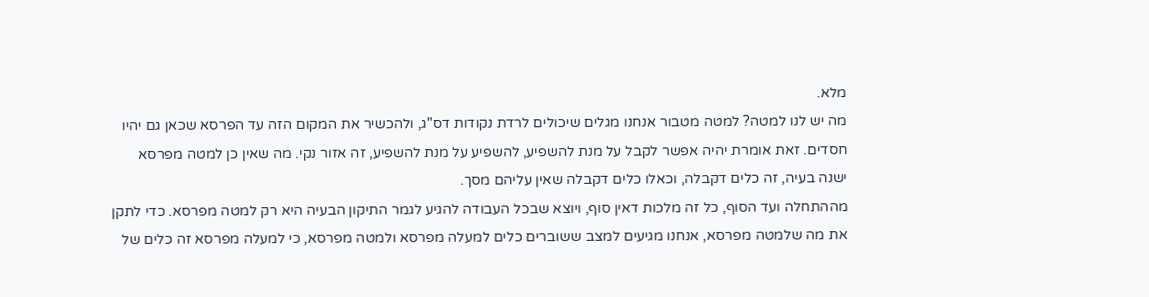מלא.
מה יש לנו למטה? למטה מטבור אנחנו מגלים שיכולים לרדת נקודות דס"ג, ולהכשיר את המקום הזה עד הפרסא שכאן גם יהיו חסדים. זאת אומרת יהיה אפשר לקבל על מנת להשפיע, להשפיע על מנת להשפיע, זה אזור נקי. מה שאין כן למטה מפרסא ישנה בעיה, זה כלים דקבלה, וכאלו כלים דקבלה שאין עליהם מסך.
מההתחלה ועד הסוף, כל זה מלכות דאין סוף, ויוצא שבכל העבודה להגיע לגמר התיקון הבעיה היא רק למטה מפרסא. כדי לתקן את מה שלמטה מפרסא, אנחנו מגיעים למצב ששוברים כלים למעלה מפרסא ולמטה מפרסא, כי למעלה מפרסא זה כלים של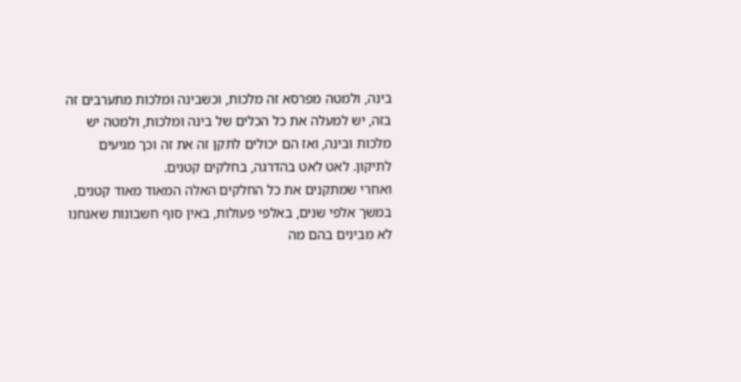בינה, ולמטה מפרסא זה מלכות, וכשבינה ומלכות מתערבים זה בזה, יש למעלה את כל הכלים של בינה ומלכות, ולמטה יש מלכות ובינה, ואז הם יכולים לתקן זה את זה וכך מגיעים לתיקון. לאט לאט בהדרגה, בחלקים קטנים.
ואחרי שמתקנים את כל החלקים האלה המאוד מאוד קטנים, במשך אלפי שנים, באלפי פעולות, באין סוף חשבונות שאנחנו לא מבינים בהם מה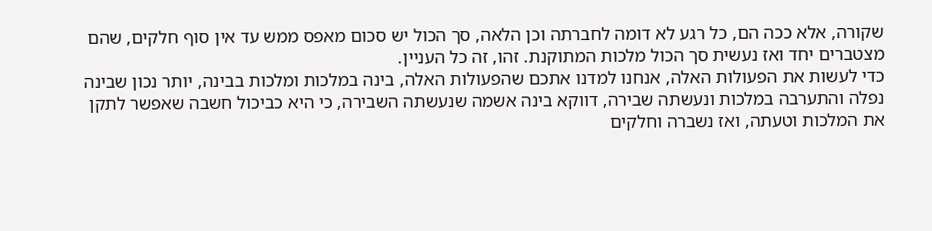שקורה, אלא ככה הם, כל רגע לא דומה לחברתה וכן הלאה, סך הכול יש סכום מאפס ממש עד אין סוף חלקים, שהם מצטברים יחד ואז נעשית סך הכול מלכות המתוקנת. זהו, זה כל העניין.
כדי לעשות את הפעולות האלה, אנחנו למדנו אתכם שהפעולות האלה, בינה במלכות ומלכות בבינה, יותר נכון שבינה נפלה והתערבה במלכות ונעשתה שבירה, דווקא בינה אשמה שנעשתה השבירה, כי היא כביכול חשבה שאפשר לתקן את המלכות וטעתה, ואז נשברה וחלקים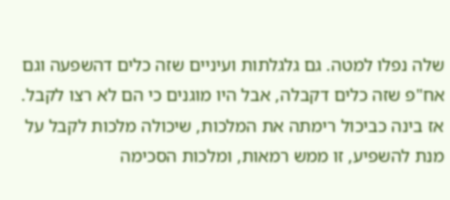שלה נפלו למטה. גם גלגלתות ועיניים שזה כלים דהשפעה וגם אח"פ שזה כלים דקבלה, אבל היו מוגנים כי הם לא רצו לקבל. אז בינה כביכול רימתה את המלכות, שיכולה מלכות לקבל על מנת להשפיע, זו ממש רמאות, ומלכות הסכימה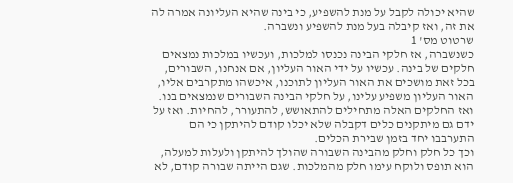שהיא יכולה לקבל על מנת להשפיע, כי בינה שהיא העליונה אמרה לה את זה, ואז קיבלה בעל מנת להשפיע ונשברה.
שרטוט מס' 1
כשנשברה, אז חלקי הבינה נכנסו למלכות, ועכשיו במלכות נמצאים חלקים של בינה. עכשיו על ידי האור העליון, אם אנחנו, השבורים, בכל זאת מושכים את האור העליון לתוכנו, איכשהו מתקרבים אליו, האור העליון משפיע עלינו, על חלקי הבינה השבורים שנמצאים בנו. ואז החלקים האלה מתחילים להתאושש, להתעורר, להחיות. ואז על ידם גם מיתקנים כלים דקבלה שלא יכלו קודם להיתקן כי הם התערבבו יחד בזמן שבירת הכלים.
וכך כל חלק וחלק מהבינה השבורה שהולך להיתקן ולעלות למעלה, הוא תופס ולוקח עימו חלק מהמלכות. שגם הייתה שבורה קודם, לא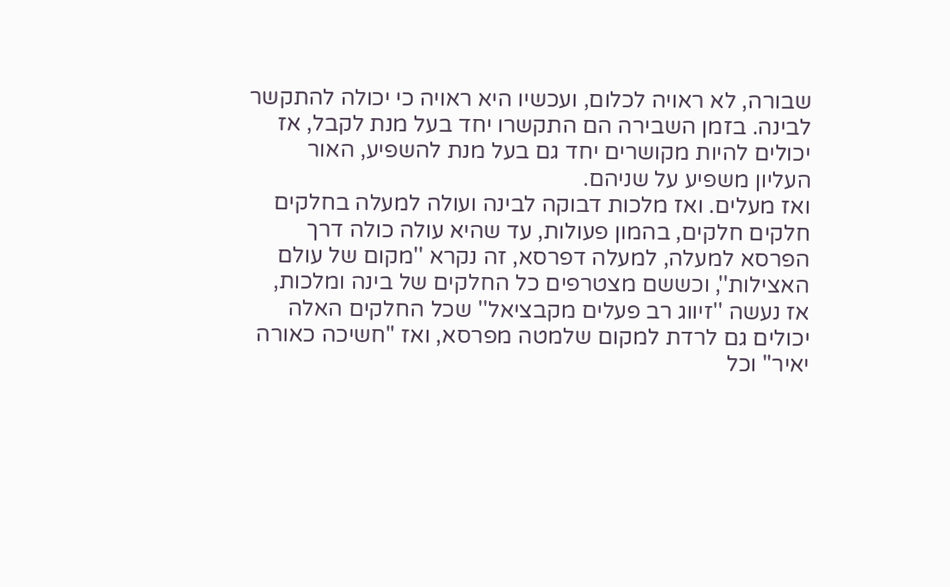שבורה, לא ראויה לכלום, ועכשיו היא ראויה כי יכולה להתקשר לבינה. בזמן השבירה הם התקשרו יחד בעל מנת לקבל, אז יכולים להיות מקושרים יחד גם בעל מנת להשפיע, האור העליון משפיע על שניהם.
ואז מעלים. ואז מלכות דבוקה לבינה ועולה למעלה בחלקים חלקים חלקים, בהמון פעולות, עד שהיא עולה כולה דרך הפרסא למעלה, למעלה דפרסא, זה נקרא ''מקום של עולם האצילות'', וכששם מצטרפים כל החלקים של בינה ומלכות, אז נעשה ''זיווג רב פעלים מקבציאל'' שכל החלקים האלה יכולים גם לרדת למקום שלמטה מפרסא, ואז "חשיכה כאורה יאיר" וכל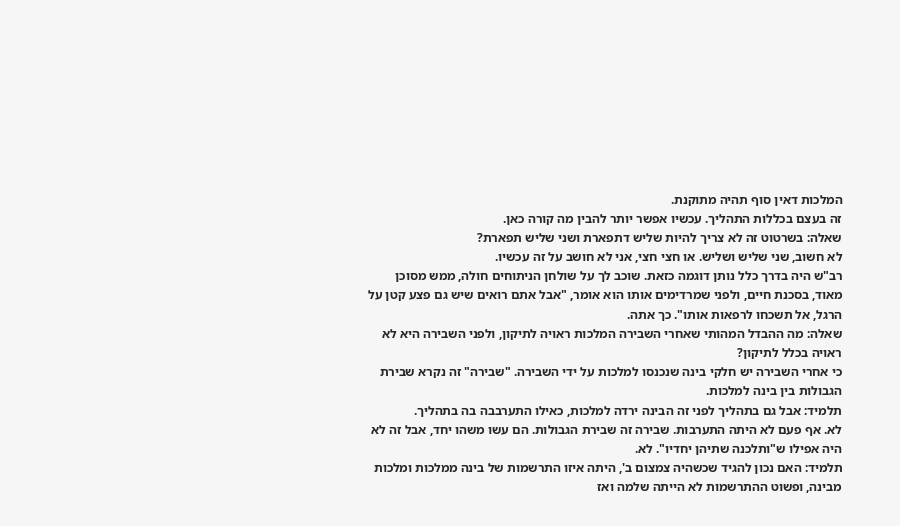המלכות דאין סוף תהיה מתוקנת.
זה בעצם בכללות התהליך. עכשיו אפשר יותר להבין מה קורה כאן.
שאלה: בשרטוט זה לא צריך להיות שליש דתפארת ושני שליש תפארת?
לא חשוב, שני שליש ושליש. או חצי חצי, אני לא חושב על זה עכשיו.
רב"ש היה בדרך כלל נותן דוגמה כזאת. שוכב לך על שולחן הניתוחים חולה, ממש מסוכן מאוד, בסכנת חיים, ולפני שמרדימים אותו הוא אומר, "אבל אתם רואים שיש גם פצע קטן על הרגל, אל תשכחו לרפאות אותו". כך אתה.
שאלה: מה ההבדל המהותי שאחרי השבירה המלכות ראויה לתיקון, ולפני השבירה היא לא ראויה בכלל לתיקון?
כי אחרי השבירה יש חלקי בינה שנכנסו למלכות על ידי השבירה. "שבירה" זה נקרא שבירת הגבולות בין בינה למלכות.
תלמיד: אבל גם בתהליך לפני זה הבינה ירדה למלכות, כאילו התערבבה בה בתהליך.
לא. אף פעם לא היתה התערבות. שבירה זה שבירת הגבולות. הם עשו משהו יחד, אבל זה לא היה אפילו ש"ותלכנה שתיהן יחדיו". לא.
תלמיד: האם נכון להגיד שכשהיה צמצום ב', היתה איזו התרשמות של בינה ממלכות ומלכות מבינה, ופשוט ההתרשמות לא הייתה שלמה ואז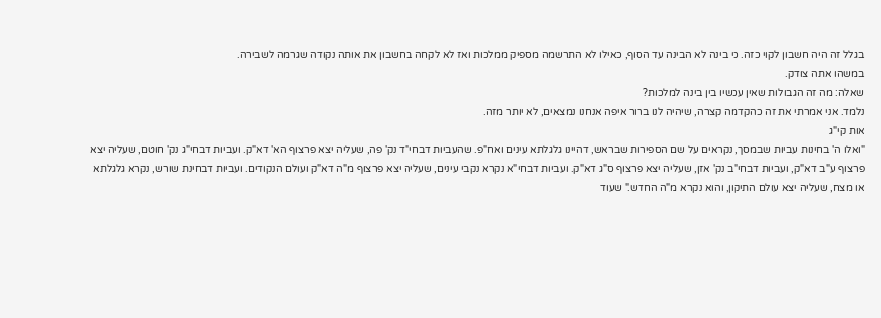בגלל זה היה חשבון לקוי כזה. כי בינה לא הבינה עד הסוף, כאילו לא התרשמה מספיק ממלכות ואז לא לקחה בחשבון את אותה נקודה שגרמה לשבירה.
במשהו אתה צודק.
שאלה: מה זה הגבולות שאין עכשיו בין בינה למלכות?
נלמד. אני אמרתי את זה כהקדמה קצרה, שיהיה לנו ברור איפה אנחנו נמצאים, לא יותר מזה.
אות קי"ג
"ואלו ה' בחינות עביות שבמסך, נקראים על שם הספירות שבראש, דהיינו גלגלתא עינים ואח"פ. שהעביות דבחי"ד נק' פה, שעליה יצא פרצוף הא' דא"ק. ועביות דבחי"ג נק' חוטם, שעליה יצא פרצוף ע"ב דא"ק, ועביות דבחי"ב נק' אזן, שעליה יצא פרצוף ס"ג דא"ק. ועביות דבחי"א נקרא נקבי עינים, שעליה יצא פרצוף מ"ה דא"ק ועולם הנקודים. ועביות דבחינת שורש, נקרא גלגלתא או מצח, שעליה יצא עולם התיקון, והוא נקרא מ"ה החדש." שעוד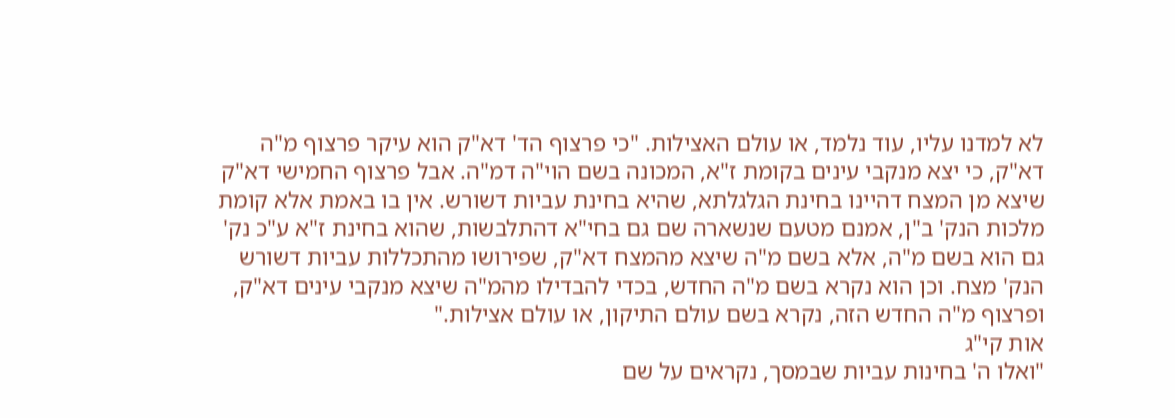לא למדנו עליו, עוד נלמד, או עולם האצילות. "כי פרצוף הד' דא"ק הוא עיקר פרצוף מ"ה דא"ק, כי יצא מנקבי עינים בקומת ז"א, המכונה בשם הוי"ה דמ"ה. אבל פרצוף החמישי דא"ק שיצא מן המצח דהיינו בחינת הגלגלתא, שהיא בחינת עביות דשורש. אין בו באמת אלא קומת מלכות הנק' ב"ן, אמנם מטעם שנשארה שם גם בחי"א דהתלבשות, שהוא בחינת ז"א ע"כ נק' גם הוא בשם מ"ה, אלא בשם מ"ה שיצא מהמצח דא"ק, שפירושו מהתכללות עביות דשורש הנק' מצח. וכן הוא נקרא בשם מ"ה החדש, בכדי להבדילו מהמ"ה שיצא מנקבי עינים דא"ק, ופרצוף מ"ה החדש הזה, נקרא בשם עולם התיקון, או עולם אצילות."
אות קי"ג
"ואלו ה' בחינות עביות שבמסך, נקראים על שם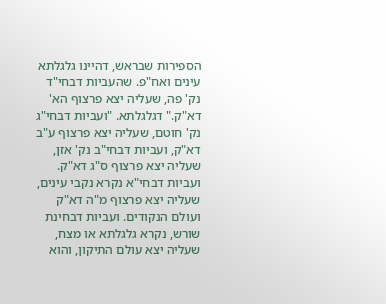הספירות שבראש, דהיינו גלגלתא עינים ואח"פ. שהעביות דבחי"ד נק' פה, שעליה יצא פרצוף הא' דא"ק." דגלגלתא. "ועביות דבחי"ג נק' חוטם, שעליה יצא פרצוף ע"ב דא"ק, ועביות דבחי"ב נק' אזן, שעליה יצא פרצוף ס"ג דא"ק. ועביות דבחי"א נקרא נקבי עינים, שעליה יצא פרצוף מ"ה דא"ק ועולם הנקודים. ועביות דבחינת שורש, נקרא גלגלתא או מצח, שעליה יצא עולם התיקון, והוא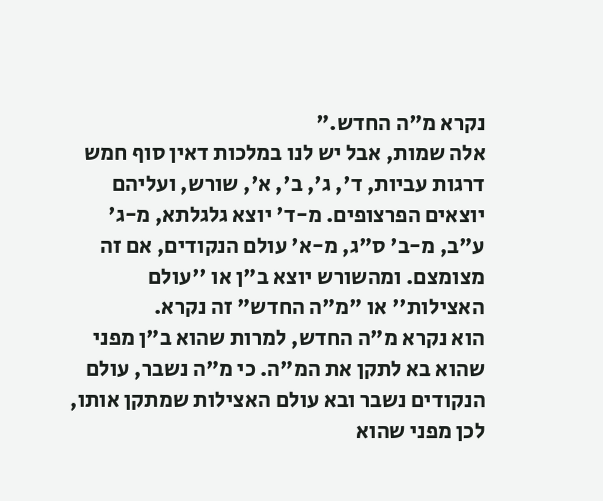נקרא מ"ה החדש."
אלה שמות, אבל יש לנו במלכות דאין סוף חמש דרגות עביות, ד', ג', ב', א', שורש, ועליהם יוצאים הפרצופים. מ-ד' יוצא גלגלתא, מ-ג' ע"ב, מ-ב' ס"ג, מ-א' עולם הנקודים, אם זה מצומצם. ומהשורש יוצא ב"ן או ''עולם האצילות'' או "מ"ה החדש" זה נקרא.
הוא נקרא מ"ה החדש, למרות שהוא ב"ן מפני שהוא בא לתקן את המ"ה. כי מ"ה נשבר, עולם הנקודים נשבר ובא עולם האצילות שמתקן אותו, לכן מפני שהוא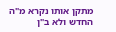מתקן אותו נקרא מ"ה החדש ולא ב"ן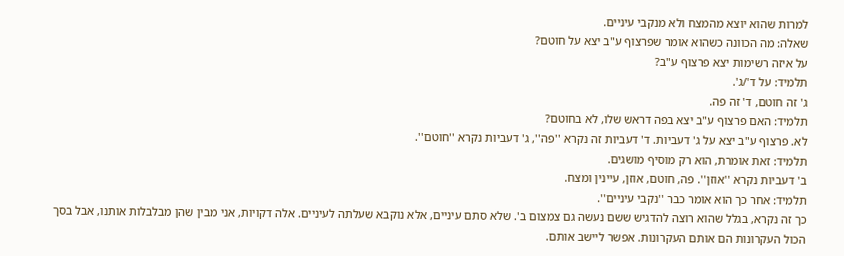למרות שהוא יוצא מהמצח ולא מנקבי עיניים.
שאלה: מה הכוונה כשהוא אומר שפרצוף ע"ב יצא על חוטם?
על איזה רשימות יצא פרצוף ע"ב?
תלמיד: על ד'/ג'.
ג' זה חוטם, ד' זה פה.
תלמיד: האם פרצוף ע"ב יצא בפה דראש שלו, לא בחוטם?
לא. פרצוף ע"ב יצא על ג' דעביות. ד' דעביות זה נקרא ''פה'', ג' דעביות נקרא ''חוטם''.
תלמיד: זאת אומרת, הוא רק מוסיף מושגים.
ב' דעביות נקרא ''אוזן''. פה, חוטם, אוזן, עיינין ומצח.
תלמיד: אחר כך הוא אומר כבר ''נקבי עיניים''.
כך זה נקרא, בגלל שהוא רוצה להדגיש ששם נעשה גם צמצום ב'. שלא סתם עיניים, אלא נוקבא שעלתה לעיניים. אלה דקויות, אני מבין שהן מבלבלות אותנו, אבל בסך הכול העקרונות הם אותם העקרונות. אפשר ליישב אותם.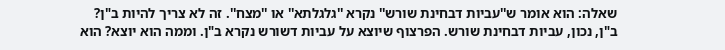שאלה: הוא אומר ש''עביות דבחינת שורש'' נקרא ''גלגלתא'' או ''מצח''. זה לא צריך להיות ב"ן?
ב"ן, נכון, עביות דבחינת שורש. הפרצוף שיוצא על עביות דשורש נקרא ב"ן. וממה הוא יוצא? הוא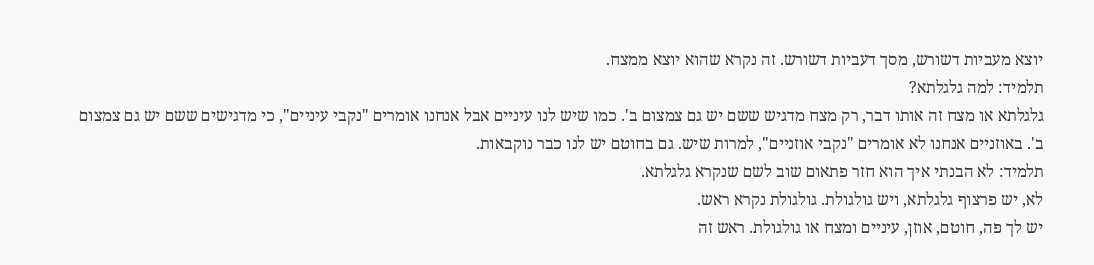יוצא מעביות דשורש, מסך דעביות דשורש. זה נקרא שהוא יוצא ממצח.
תלמיד: למה גלגלתא?
גלגלתא או מצח זה אותו דבר, רק מצח מדגיש ששם יש גם צמצום ב'. כמו שיש לנו עיניים אבל אנחנו אומרים "נקבי עיניים", כי מדגישים ששם יש גם צמצום ב'. באוזניים אנחנו לא אומרים "נקבי אוזניים", למרות שיש. גם בחוטם יש לנו כבר נוקבאות.
תלמיד: לא הבנתי איך הוא חזר פתאום שוב לשם שנקרא גלגלתא.
לא, יש פרצוף גלגלתא, ויש גולגולת. גולגולת נקרא ראש.
יש לך פה, חוטם, אוזן, עיניים ומצח או גולגולת. ראש זה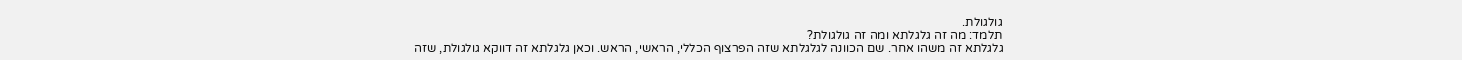גולגולת.
תלמד: מה זה גלגלתא ומה זה גולגולת?
גלגלתא זה משהו אחר. שם הכוונה לגלגלתא שזה הפרצוף הכללי, הראשי, הראש. וכאן גלגלתא זה דווקא גולגולת, שזה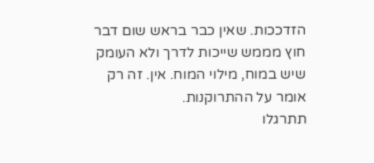הזדככות. שאין כבר בראש שום דבר חוץ מממש שייכות לדרך ולא העומק שיש במוח, מילוי המוח. אין. זה רק אומר על ההתרוקנות.
תתרגלו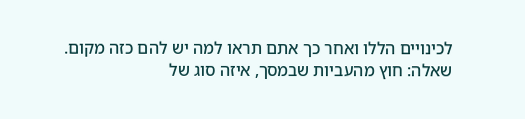לכינויים הללו ואחר כך אתם תראו למה יש להם כזה מקום.
שאלה: חוץ מהעביות שבמסך, איזה סוג של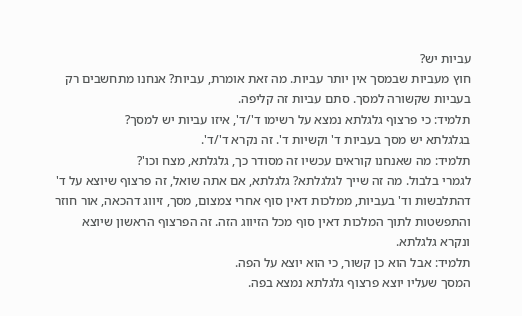עביות יש?
חוץ מעביות שבמסך אין יותר עביות. מה זאת אומרת, עביות? אנחנו מתחשבים רק בעביות שקשורה למסך. סתם עביות זה קליפה.
תלמיד: כי פרצוף גלגלתא נמצא על רשימו ד'/ד', איזו עביות יש למסך?
בגלגלתא יש מסך בעביות ד' וקשיות ד'. זה נקרא ד'/ד'.
תלמיד: מה שאנחנו קוראים עכשיו זה מסודר כך, גלגלתא, מצח וכו'?
לגמרי בלבול. מה זה שייך לגלגלתא? גלגלתא, אם אתה שואל, זה פרצוף שיוצא על ד' דהתלבשות וד' בעביות, ממלכות דאין סוף אחרי צמצום, מסך, זיווג דהכאה, אור חוזר והתפשטות לתוך המלכות דאין סוף מכל הזיווג הזה. זה הפרצוף הראשון שיוצא ונקרא גלגלתא.
תלמיד: אבל הוא כן קשור, כי הוא יוצא על הפה.
המסך שעליו יוצא פרצוף גלגלתא נמצא בפה.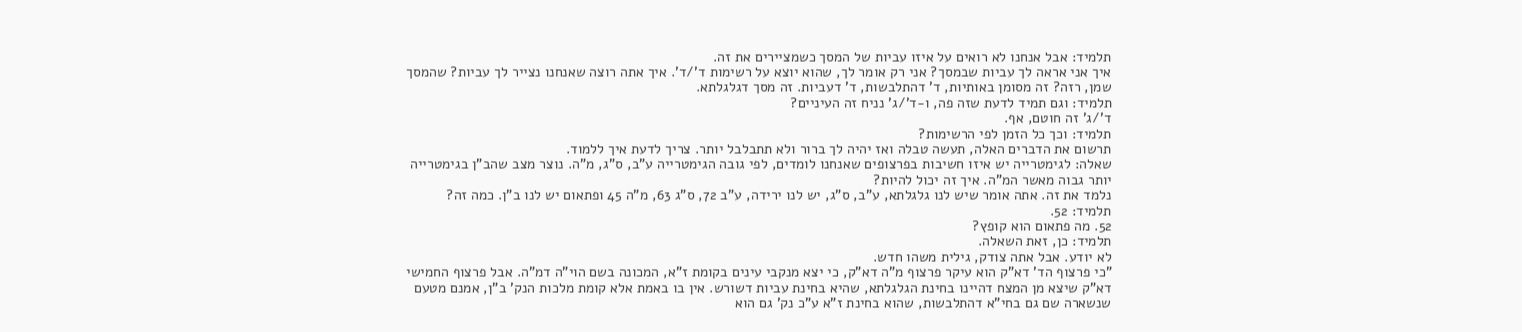תלמיד: אבל אנחנו לא רואים על איזו עביות של המסך כשמציירים את זה.
איך אני אראה לך עביות שבמסך? אני רק אומר לך, שהוא יוצא על רשימות ד'/ד'. איך אתה רוצה שאנחנו נצייר לך עביות? שהמסך שמן, רזה? זה מסומן באותיות, ד' דהתלבשות, ד' דעביות. זה מסך דגלגלתא.
תלמיד: וגם תמיד לדעת שזה פה, ו-ד'/ג' נניח זה העיניים?
ד'/ג' זה חוטם, אף.
תלמיד: וכך כל הזמן לפי הרשימות?
תרשום את הדברים האלה, תעשה טבלה ואז יהיה לך ברור ולא תתבלבל יותר. צריך לדעת איך ללמוד.
שאלה: לגימטרייה יש איזו חשיבות בפרצופים שאנחנו לומדים, לפי גובה הגימטרייה ע"ב, ס"ג, מ"ה. נוצר מצב שהב"ן בגימטרייה יותר גבוה מאשר המ"ה. איך זה יכול להיות?
נלמד את זה. אתה אומר שיש לנו גלגלתא, ע"ב, ס"ג, יש לנו ירידה, ע"ב 72, ס"ג 63, מ"ה 45 ופתאום יש לנו ב"ן. כמה זה?
תלמיד: 52.
52. מה פתאום הוא קופץ?
תלמיד: כן, זאת השאלה.
לא יודע. אבל אתה צודק, גילית משהו חדש.
"כי פרצוף הד' דא"ק הוא עיקר פרצוף מ"ה דא"ק, כי יצא מנקבי עינים בקומת ז"א, המכונה בשם הוי"ה דמ"ה. אבל פרצוף החמישי דא"ק שיצא מן המצח דהיינו בחינת הגלגלתא, שהיא בחינת עביות דשורש. אין בו באמת אלא קומת מלכות הנק' ב"ן, אמנם מטעם שנשארה שם גם בחי"א דהתלבשות, שהוא בחינת ז"א ע"כ נק' גם הוא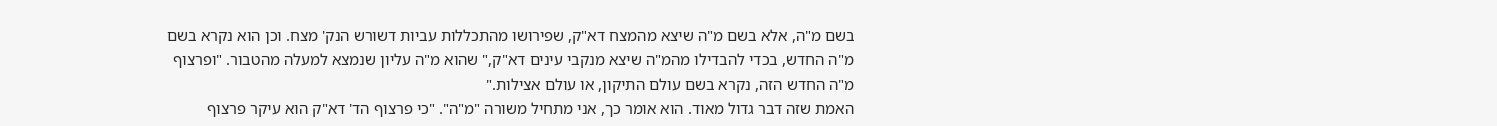בשם מ"ה, אלא בשם מ"ה שיצא מהמצח דא"ק, שפירושו מהתכללות עביות דשורש הנק' מצח. וכן הוא נקרא בשם מ"ה החדש, בכדי להבדילו מהמ"ה שיצא מנקבי עינים דא"ק," שהוא מ"ה עליון שנמצא למעלה מהטבור. "ופרצוף מ"ה החדש הזה, נקרא בשם עולם התיקון, או עולם אצילות."
האמת שזה דבר גדול מאוד. הוא אומר כך, אני מתחיל משורה "מ"ה". "כי פרצוף הד' דא"ק הוא עיקר פרצוף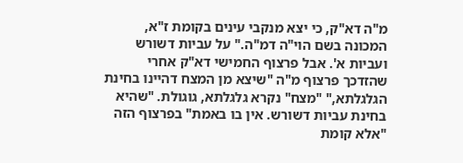מ"ה דא"ק, כי יצא מנקבי עינים בקומת ז"א, המכונה בשם הוי"ה דמ"ה." על עביות דשורש ועביות א'. אבל פרצוף החמישי דא"ק אחרי שהזדכך פרצוף מ"ה "שיצא מן המצח דהיינו בחינת הגלגלתא," "מצח" נקרא גלגלתא, גוגולת. "שהיא בחינת עביות דשורש. אין בו באמת" בפרצוף הזה "אלא קומת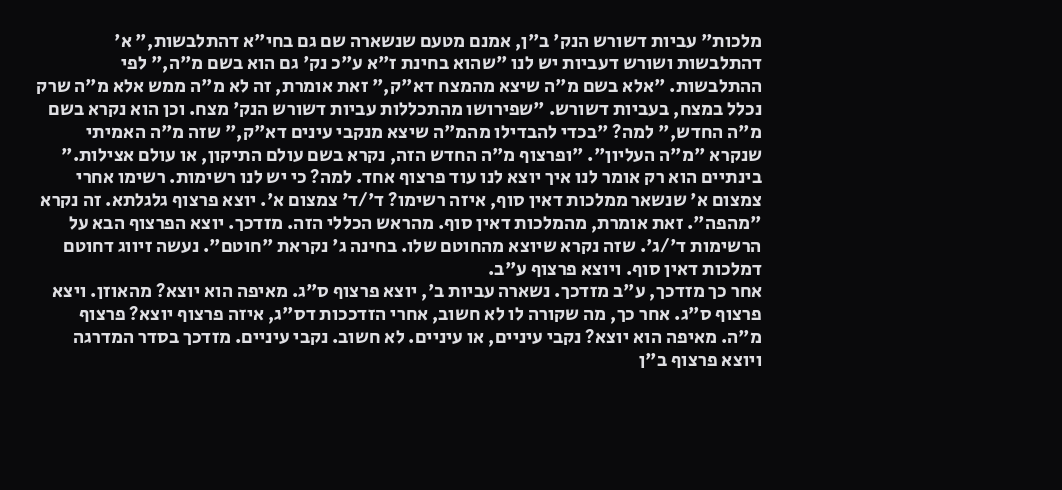מלכות" עביות דשורש הנק' ב"ן, אמנם מטעם שנשארה שם גם בחי"א דהתלבשות," א' דהתלבשות ושורש דעביות יש לנו "שהוא בחינת ז"א ע"כ נק' גם הוא בשם מ"ה," לפי ההתלבשות. "אלא בשם מ"ה שיצא מהמצח דא"ק," זאת אומרת, זה לא מ"ה ממש אלא מ"ה שרק נכלל במצח, בעביות דשורש. "שפירושו מהתכללות עביות דשורש הנק' מצח. וכן הוא נקרא בשם מ"ה החדש," למה? "בכדי להבדילו מהמ"ה שיצא מנקבי עינים דא"ק," שזה מ"ה האמיתי שנקרא "מ"ה העליון". "ופרצוף מ"ה החדש הזה, נקרא בשם עולם התיקון, או עולם אצילות."
בינתיים הוא רק אומר לנו איך יוצא לנו עוד פרצוף אחד. למה? כי יש לנו רשימות. רשימו אחרי צמצום א' שנשאר ממלכות דאין סוף, איזה רשימו? ד'/ד' צמצום א'. יוצא פרצוף גלגלתא. זה נקרא "מהפה". זאת אומרת, מהמלכות דאין סוף. מהראש הכללי הזה. מזדכך. יוצא הפרצוף הבא על הרשימות ד'/ג'. שזה נקרא שיוצא מהחוטם שלו. בחינה ג' נקראת "חוטם". נעשה זיווג דחוטם דמלכות דאין סוף. ויוצא פרצוף ע"ב.
אחר כך מזדכך, ע"ב מזדכך. נשארה עביות ב', יוצא פרצוף ס"ג. מאיפה הוא יוצא? מהאוזן. ויצא פרצוף ס"ג. אחר כך, מה שקורה לו לא חשוב, אחרי הזדככות דס"ג, איזה פרצוף יוצא? פרצוף מ"ה. מאיפה הוא יוצא? נקבי עיניים, או עיניים. לא חשוב. נקבי עיניים. מזדכך בסדר המדרגה ויוצא פרצוף ב"ן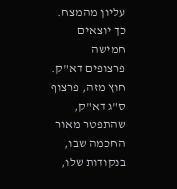עליון מהמצח. כך יוצאים חמישה פרצופים דא"ק. חוץ מזה, פרצוף ס"ג דא"ק, שהתפטר מאור החכמה שבו, בנקודות שלו,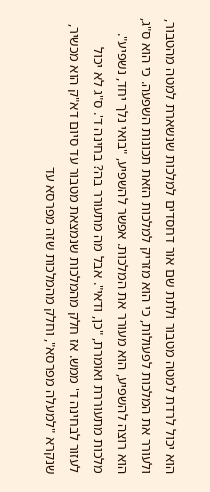הוא יכול לרדת למטה מטבור ולתת שם אור דחסדים למלכות שנשארת למטה מהטבור, ולעורר את המלכות לפעולות, כי הוא מזריק למלכות הזאת תכונות השפעה. כי הוא ס"ג, הוא רוצה להשפיע, הוא מעורר את המלכות. אפשר להשפיע, "בואי נלך יחד, נשפיע".
מלכות מתעוררת ואומרת, "כן, ודאי". אבל מה מתעורר בה? בחינה ד'. ס"ג לא יכול לעזור לבחינה ד' ממש. אז חלק מהמלכות שנמצאת מטבור עד סיום דא"ק הוא מכשיר, שנקרא "למעלה מפרסא", וחלק מהמלכות שזה מפרסא עד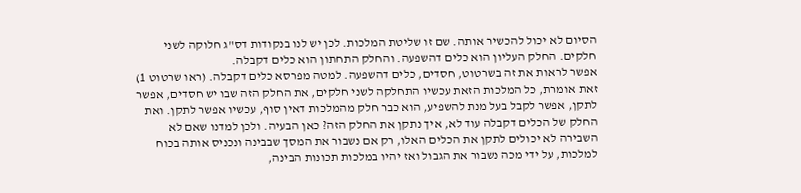הסיום לא יכול להכשיר אותה. שם זו שליטת המלכות. לכן יש לנו בנקודות דס"ג חלוקה לשני חלקים. החלק העליון הוא כלים דהשפעה. והחלק התחתון הוא כלים דקבלה.
אפשר לראות את זה בשרטוט, חסדים, כלים דהשפעה. למטה מפרסא כלים דקבלה. (ראו שרטוט 1) זאת אומרת, כל המלכות הזאת עכשיו התחלקה לשני חלקים, את החלק הזה שבו יש חסדים, אפשר לתקן, אפשר לקבל בעל מנת להשפיע, הוא כבר חלק מהמלכות דאין סוף, עכשיו אפשר לתקן. ואת החלק של הכלים דקבלה עוד לא, איך נתקן את החלק הזה? כאן הבעיה. ולכן למדנו שאם לא השבירה לא יכולים לתקן את הכלים האלו, רק אם נשבור את המסך שבבינה ונכניס אותה בכוח למלכות, על ידי מכה נשבור את הגבול ואז יהיו במלכות תכונות הבינה,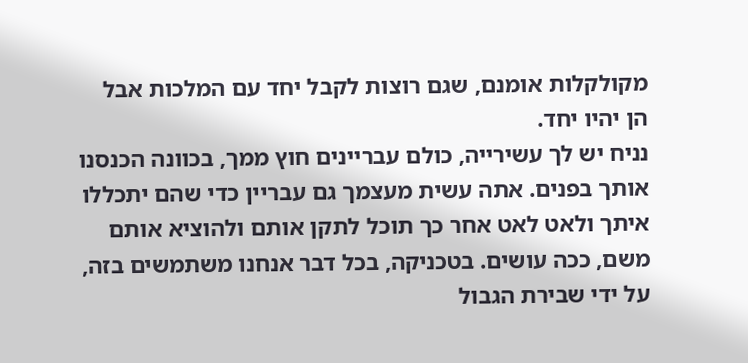מקולקלות אומנם, שגם רוצות לקבל יחד עם המלכות אבל הן יהיו יחד.
נניח יש לך עשירייה, כולם עבריינים חוץ ממך, בכוונה הכנסנו אותך בפנים. אתה עשית מעצמך גם עבריין כדי שהם יתכללו איתך ולאט לאט אחר כך תוכל לתקן אותם ולהוציא אותם משם, ככה עושים. בטכניקה, בכל דבר אנחנו משתמשים בזה, על ידי שבירת הגבול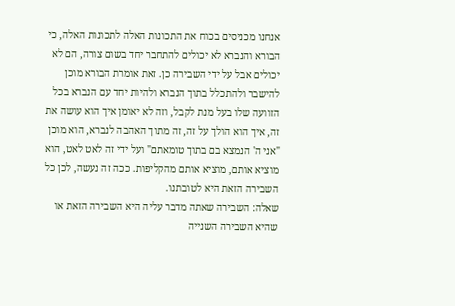אנחנו מכניסים בכוח את התכונות האלה לתכונות האלה, כי הבורא והנברא לא יכולים להתחבר יחד בשום צורה, הם לא יכולים אבל על ידי השבירה כן. זאת אומרת הבורא מוכן להישבר ולהתכלל בתוך הנברא ולהיות יחד עם הנברא בכל הזוועה שלו בעל מנת לקבל, וזה לא יאומן איך הוא עושה את זה, איך הוא הולך על זה, זה מתוך האהבה לנברא, הוא מוכן "אני ה' הנמצא בם בתוך טומאתם" ועל ידי זה לאט לאט, הוא מוציא אותם, מוציא אותם מהקליפות. ככה זה נעשה, לכן כל השבירה הזאת היא לטובתנו.
שאלה: השבירה שאתה מדבר עליה היא השבירה הזאת או שהיא השבירה השנייה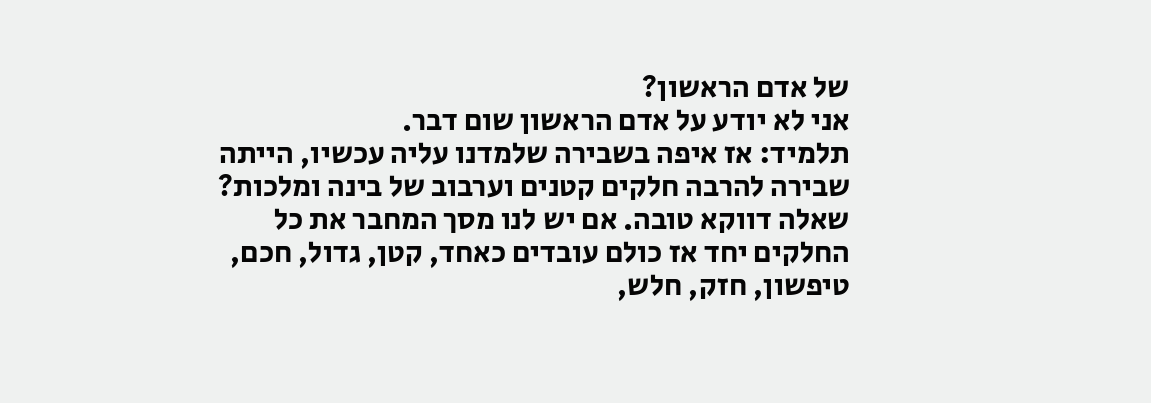של אדם הראשון?
אני לא יודע על אדם הראשון שום דבר.
תלמיד: אז איפה בשבירה שלמדנו עליה עכשיו, הייתה שבירה להרבה חלקים קטנים וערבוב של בינה ומלכות?
שאלה דווקא טובה. אם יש לנו מסך המחבר את כל החלקים יחד אז כולם עובדים כאחד, קטן, גדול, חכם, טיפשון, חזק, חלש,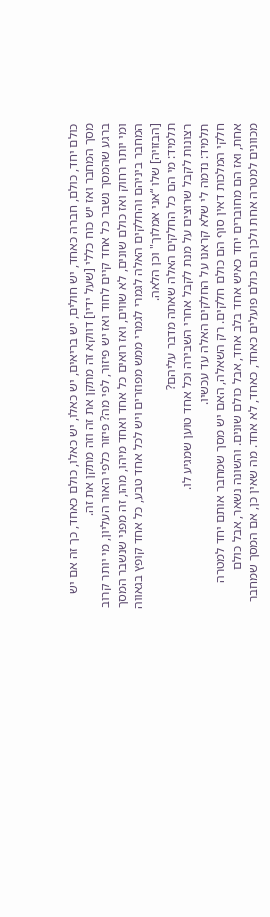כולם יחד, כולם, חברה כאחד, יש חולים, יש בריאים, יש כאלו, יש כאלו, כולם כאחד, כך זה אם יש מסך המחבר ואז יש כוח כללי [שעל ידיו] דווקא זה מתקן את זה וזה מתקן את זה.
ברגע שהמסך נשבר כל אחד קיים לחוד ואז יש פיזור, לפי מה? פיזור כלפי האור העליון, מי יותר קרוב ומי יותר רחוק ואז כולם שונים, לא שווים, ואז רואים כל אחד ואחד מיהו, מהו, זה מפני שנשבר המסך המחבר ביניהם והחלקים האלה לגמרי לגמרי ממש מפוזרים ויש לכל אחד טבע, כל אחד קופץ בגאווה [הבזויה] שלו “אני אמלוך" וכן הלאה.
תלמיד: מי הם כל החלקים האלה שאתה מדבר עליהם?
רצונות לקבל שרוצים על מנת לקבל אחרי השבירה וכל אחד טוען שמגיע לו.
תלמיד: נדמה לי שלא קראנו על החלקים האלה עד עכשיו.
חלקי המלכות דאין סוף הם כולם חלקים. רק השאלה, האם יש מסך שמחבר אותם יחד למטרה אחת, ואז הם מחוברים יחד כאיש אחד בלב אחד, אבל כולם שונים. והשונה נשאר, אבל כולם מכוונים למטרה אחת ולכן הם כולם פועלים כאחד, כאחד, לא אחד. מה שאין כן, אם המסך שמחבר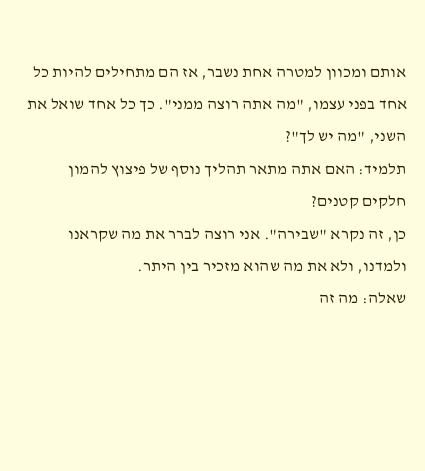אותם ומכוון למטרה אחת נשבר, אז הם מתחילים להיות כל אחד בפני עצמו, "מה אתה רוצה ממני". כך כל אחד שואל את השני, "מה יש לך"?
תלמיד: האם אתה מתאר תהליך נוסף של פיצוץ להמון חלקים קטנים?
כן, זה נקרא "שבירה". אני רוצה לברר את מה שקראנו ולמדנו, ולא את מה שהוא מזכיר בין היתר.
שאלה: מה זה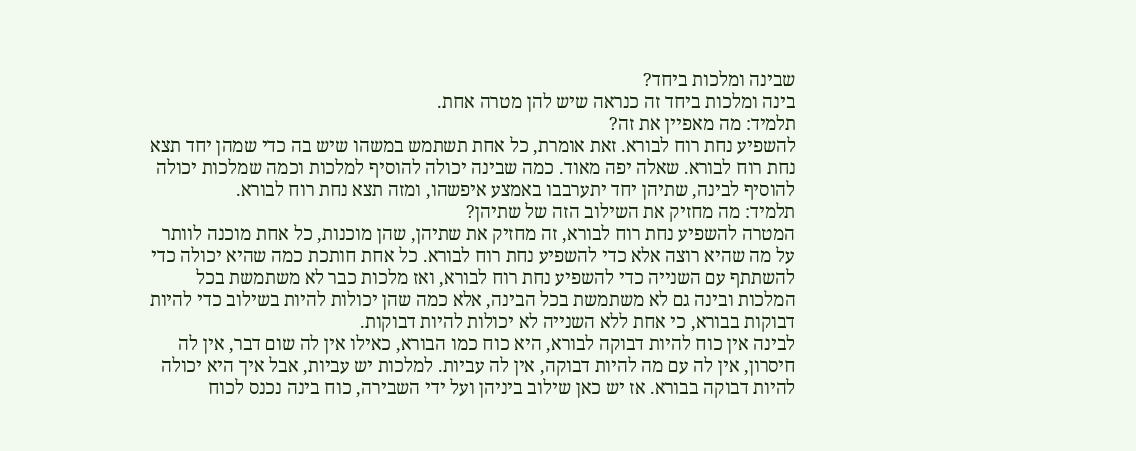שבינה ומלכות ביחד?
בינה ומלכות ביחד זה כנראה שיש להן מטרה אחת.
תלמיד: מה מאפיין את זה?
להשפיע נחת רוח לבורא. זאת אומרת, כל אחת תשתמש במשהו שיש בה כדי שמהן יחד תצא נחת רוח לבורא. שאלה יפה מאוד. כמה שבינה יכולה להוסיף למלכות וכמה שמלכות יכולה להוסיף לבינה, שתיהן יחד יתערבבו באמצע איפשהו, ומזה תצא נחת רוח לבורא.
תלמיד: מה מחזיק את השילוב הזה של שתיהן?
המטרה להשפיע נחת רוח לבורא, זה מחזיק את שתיהן, שהן מוכנות, כל אחת מוכנה לוותר על מה שהיא רוצה אלא כדי להשפיע נחת רוח לבורא. כל אחת חותכת כמה שהיא יכולה כדי להשתתף עם השנייה כדי להשפיע נחת רוח לבורא, ואז מלכות כבר לא משתמשת בכל המלכות ובינה גם לא משתמשת בכל הבינה, אלא כמה שהן יכולות להיות בשילוב כדי להיות דבוקות בבורא, כי אחת ללא השנייה לא יכולות להיות דבוקות.
לבינה אין כוח להיות דבוקה לבורא, היא כוח כמו הבורא, כאילו אין לה שום דבר, אין לה חיסרון, אין לה עם מה להיות דבוקה, אין לה עביות. למלכות יש עביות, אבל איך היא יכולה להיות דבוקה בבורא. אז יש כאן שילוב ביניהן ועל ידי השבירה, כוח בינה נכנס לכוח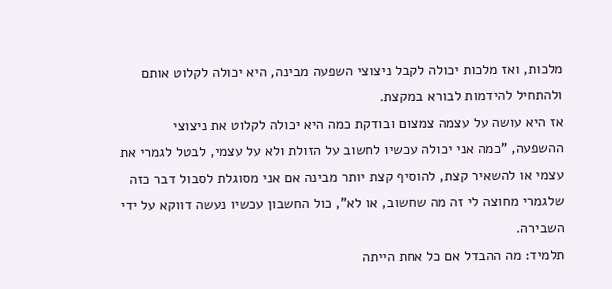מלכות, ואז מלכות יכולה לקבל ניצוצי השפעה מבינה, היא יכולה לקלוט אותם ולהתחיל להידמות לבורא במקצת.
אז היא עושה על עצמה צמצום ובודקת כמה היא יכולה לקלוט את ניצוצי ההשפעה, "כמה אני יכולה עכשיו לחשוב על הזולת ולא על עצמי, לבטל לגמרי את עצמי או להשאיר קצת, להוסיף קצת יותר מבינה אם אני מסוגלת לסבול דבר כזה שלגמרי מחוצה לי זה מה שחשוב, או לא", כול החשבון עכשיו נעשה דווקא על ידי השבירה.
תלמיד: מה ההבדל אם כל אחת הייתה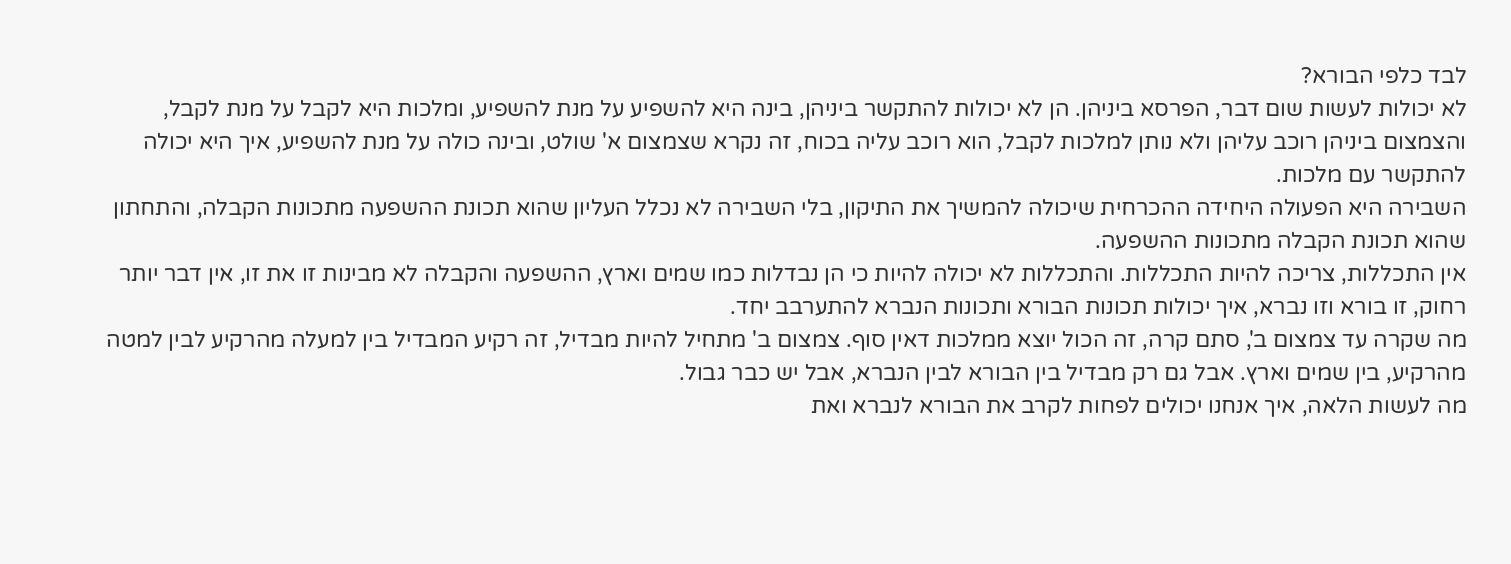לבד כלפי הבורא?
לא יכולות לעשות שום דבר, הפרסא ביניהן. הן לא יכולות להתקשר ביניהן, בינה היא להשפיע על מנת להשפיע, ומלכות היא לקבל על מנת לקבל, והצמצום ביניהן רוכב עליהן ולא נותן למלכות לקבל, הוא רוכב עליה בכוח, זה נקרא שצמצום א' שולט, ובינה כולה על מנת להשפיע, איך היא יכולה להתקשר עם מלכות.
השבירה היא הפעולה היחידה ההכרחית שיכולה להמשיך את התיקון, בלי השבירה לא נכלל העליון שהוא תכונת ההשפעה מתכונות הקבלה, והתחתון שהוא תכונת הקבלה מתכונות ההשפעה.
אין התכללות, צריכה להיות התכללות. והתכללות לא יכולה להיות כי הן נבדלות כמו שמים וארץ, ההשפעה והקבלה לא מבינות זו את זו, אין דבר יותר רחוק, זו בורא וזו נברא, איך יכולות תכונות הבורא ותכונות הנברא להתערבב יחד.
מה שקרה עד צמצום ב', סתם קרה, זה הכול יוצא ממלכות דאין סוף. צמצום ב' מתחיל להיות מבדיל, זה רקיע המבדיל בין למעלה מהרקיע לבין למטה מהרקיע, בין שמים וארץ. אבל גם רק מבדיל בין הבורא לבין הנברא, אבל יש כבר גבול.
מה לעשות הלאה, איך אנחנו יכולים לפחות לקרב את הבורא לנברא ואת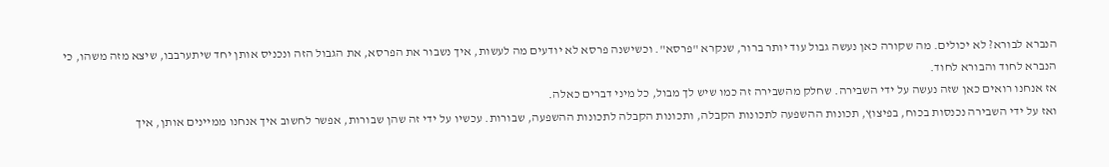הנברא לבורא? לא יכולים. מה שקורה כאן נעשה גבול עוד יותר ברור, שנקרא "פרסא". וכשישנה פרסא לא יודעים מה לעשות, איך נשבור את הפרסא, את הגבול הזה ונכניס אותן יחד שיתערבבו, שיצא מזה משהו, כי הנברא לחוד והבורא לחוד.
אז אנחנו רואים כאן שזה נעשה על ידי השבירה. שחלק מהשבירה זה כמו שיש לך מבול, כל מיני דברים כאלה.
ואז על ידי השבירה נכנסות בכוח, בפיצוץ, תכונות ההשפעה לתכונות הקבלה, ותכונות הקבלה לתכונות ההשפעה, שבורות. עכשיו על ידי זה שהן שבורות, אפשר לחשוב איך אנחנו ממיינים אותן, איך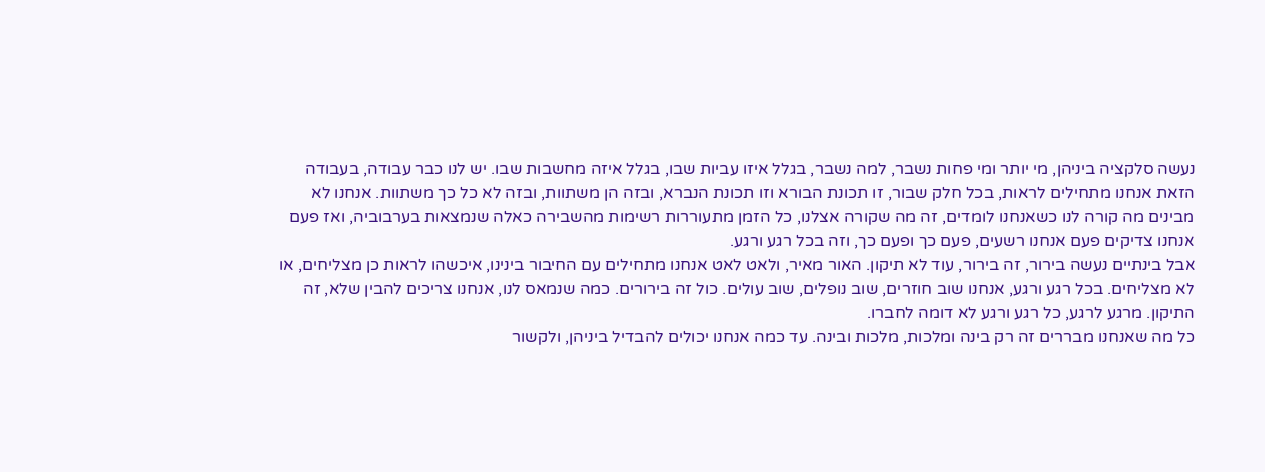נעשה סלקציה ביניהן, מי יותר ומי פחות נשבר, למה נשבר, בגלל איזו עביות שבו, בגלל איזה מחשבות שבו. יש לנו כבר עבודה, בעבודה הזאת אנחנו מתחילים לראות, בכל חלק שבור, זו תכונת הבורא וזו תכונת הנברא, ובזה הן משתוות, ובזה לא כל כך משתוות. אנחנו לא מבינים מה קורה לנו כשאנחנו לומדים, זה מה שקורה אצלנו, כל הזמן מתעוררות רשימות מהשבירה כאלה שנמצאות בערבוביה, ואז פעם אנחנו צדיקים פעם אנחנו רשעים, פעם כך ופעם כך, וזה בכל רגע ורגע.
אבל בינתיים נעשה בירור, זה בירור, עוד לא תיקון. האור מאיר, ולאט לאט אנחנו מתחילים עם החיבור בינינו, איכשהו לראות כן מצליחים, או לא מצליחים. בכל רגע ורגע, אנחנו שוב חוזרים, שוב נופלים, שוב עולים. כול זה בירורים. כמה שנמאס לנו, אנחנו צריכים להבין שלא, זה התיקון. מרגע לרגע, כל רגע ורגע לא דומה לחברו.
כל מה שאנחנו מבררים זה רק בינה ומלכות, מלכות ובינה. עד כמה אנחנו יכולים להבדיל ביניהן, ולקשור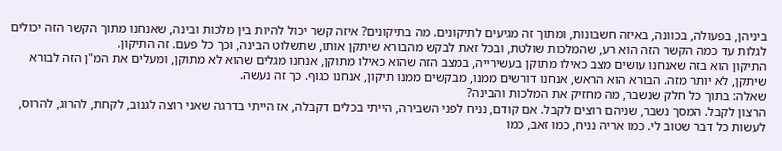ביניהן, בפעולה, בכוונה, באיזה חשבונות, ומתוך זה מגיעים לתיקונים. מה בתיקונים? איזה קשר יכול להיות בין מלכות ובינה, שאנחנו מתוך הקשר הזה יכולים לגלות עד כמה הקשר הזה הוא רע, שהמלכות שולטת, ובכל זאת לבקש מהבורא שיתקן אותו, שתשלוט הבינה, וכך כל פעם. זה התיקון.
התיקון הוא בזה שאנחנו עושים מצב כאילו מתוקן בעשירייה, במצב הזה שהוא כאילו מתוקן, אנחנו מגלים שהוא לא מתוקן, ומעלים את המ"ן הזה לבורא שיתקן, לא יותר מזה. הבורא הוא הראש, אנחנו דורשים ממנו, מבקשים ממנו תיקון, אנחנו כגוף. כך זה נעשה.
שאלה: בתוך כל חלק שנשבר, מה מחזיק את המלכות והבינה?
הרצון לקבל. המסך נשבר, שניהם רוצים לקבל. אם קודם, נניח לפני השבירה, הייתי בכלים דקבלה, אז הייתי בדרגה שאני רוצה לגנוב, לקחת, להרוג, להרוס, לעשות כל דבר שטוב לי. כמו אריה נניח, כמו זאב, כמו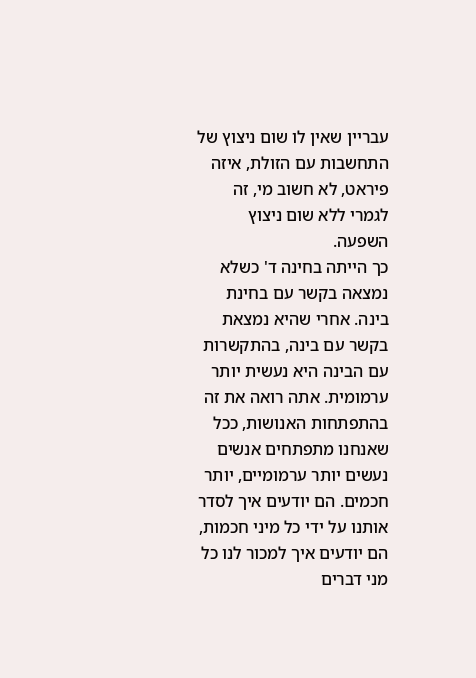עבריין שאין לו שום ניצוץ של התחשבות עם הזולת, איזה פיראט, לא חשוב מי, זה לגמרי ללא שום ניצוץ השפעה.
כך הייתה בחינה ד' כשלא נמצאה בקשר עם בחינת בינה. אחרי שהיא נמצאת בקשר עם בינה, בהתקשרות עם הבינה היא נעשית יותר ערמומית. אתה רואה את זה בהתפתחות האנושות, ככל שאנחנו מתפתחים אנשים נעשים יותר ערמומיים, יותר חכמים. הם יודעים איך לסדר אותנו על ידי כל מיני חכמות, הם יודעים איך למכור לנו כל מני דברים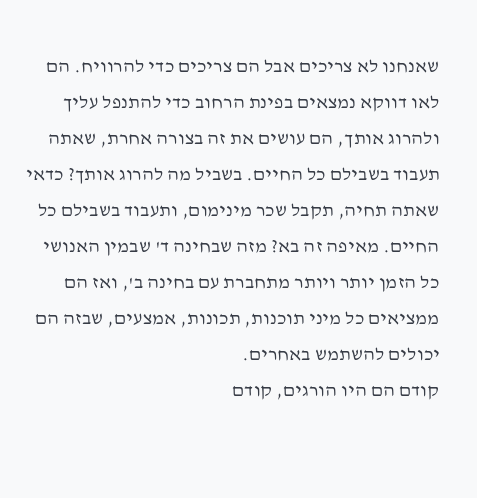שאנחנו לא צריכים אבל הם צריכים כדי להרוויח. הם לאו דווקא נמצאים בפינת הרחוב כדי להתנפל עליך ולהרוג אותך, הם עושים את זה בצורה אחרת, שאתה תעבוד בשבילם כל החיים. בשביל מה להרוג אותך? כדאי שאתה תחיה, תקבל שכר מינימום, ותעבוד בשבילם כל החיים. מאיפה זה בא? מזה שבחינה ד' שבמין האנושי כל הזמן יותר ויותר מתחברת עם בחינה ב', ואז הם ממציאים כל מיני תוכנות, תכונות, אמצעים, שבזה הם יכולים להשתמש באחרים.
קודם הם היו הורגים, קודם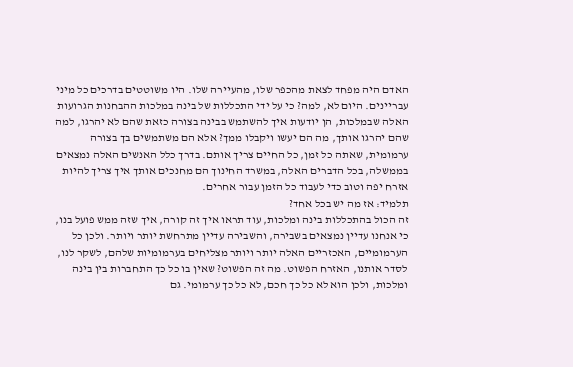האדם היה מפחד לצאת מהכפר שלו, מהעיירה שלו. היו משוטטים בדרכים כל מיני עבריינים. היום לא, למה? כי על ידי התכללות של בינה במלכות ההבחנות הגרועות האלה שבמלכות, הן יודעות איך להשתמש בבינה בצורה כזאת שהם לא יהרגו, למה שהם יהרגו אותך, מה הם יעשו ויקבלו ממך? אלא הם משתמשים בך בצורה ערמומית, שאתה כל זמן, כל החיים צריך אותם. בדרך כלל האנשים האלה נמצאים בממשלה, בכל הדברים האלה, במשרד החינוך הם מחנכים אותך איך צריך להיות אזרח יפה וטוב כדי לעבוד כל הזמן עבור אחרים.
תלמיד: אז מה יש בכל אחד?
זה הכול בהתכללות בינה ומלכות, עוד תראו איך זה קורה, איך שזה ממש פועל בנו, כי אנחנו עדיין נמצאים בשבירה, והשבירה עדיין מתרחשת יותר ויותר. ולכן כל הערמומיים, האכזריים האלה יותר ויותר מצליחים בערמומיות שלהם, לשקר לנו, לסדר אותנו, האזרח הפשוט. מה זה הפשוט? שאין בו כל כך התחברות בין בינה ומלכות, ולכן הוא לא כל כך חכם, לא כל כך ערמומי. גם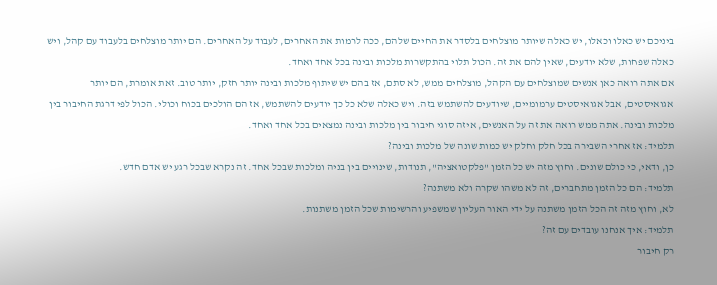ביניכם יש כאלו וכאלו, יש כאלה שיותר מוצלחים בלסדר את החיים שלהם, ככה לרמות את האחרים, לעבוד על האחרים. הם יותר מוצלחים בלעבוד עם קהל, ויש כאלה שפחות, שלא יודעים, שאין להם את זה. הכול תלוי בהתקשרות מלכות ובינה בכל אחד ואחד.
אם אתה רואה כאן אנשים שמוצלחים עם הקהל, מוצלחים ממש, לא סתם, אז בהם יש שיתוף מלכות ובינה יותר חזק, יותר טוב. זאת אומרת, הם יותר אגואיסטים, אבל אגואיסטים ערמומיים, שיודעים להשתמש בזה. ויש כאלה שלא כל כך יודעים להשתמש, אז הם הולכים בכוח וכולי. הכול לפי דרגת החיבור בין מלכות ובינה. אתה ממש רואה את זה על האנשים, איזה סוגי חיבור בין מלכות ובינה נמצאים בכל אחד ואחד.
תלמיד: אז אחרי השבירה בכל חלק וחלק יש כמות שונה של מלכות ובינה?
כן, ודאי, כי כולם שונים. וחוץ מזה יש כל הזמן "פלקטואציה", תנודות, שינויים בין בניה ומלכות שבכל אחד. זה נקרא שבכל רגע יש אדם חדש.
תלמיד: הם כל הזמן מתחברים, זה לא משהו שקרה ולא משתנה?
לא, וחוץ מזה זה הכל הזמן משתנה על ידי האור העליון שמשפיע והרשימות שכל הזמן משתנות.
תלמיד: איך אנחנו עובדים עם זה?
רק חיבור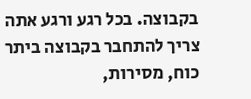בקבוצה. בכל רגע ורגע אתה צריך להתחבר בקבוצה ביתר כוח, מסירות,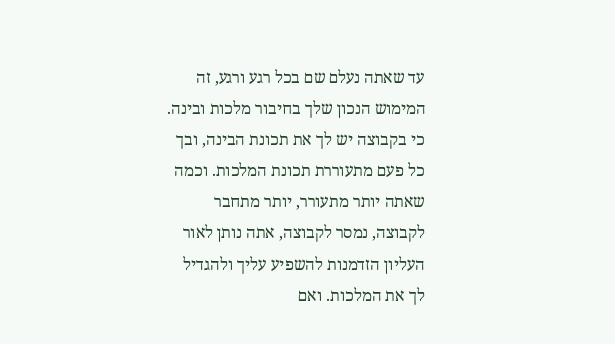עד שאתה נעלם שם בכל רגע ורגע, זה המימוש הנכון שלך בחיבור מלכות ובינה. כי בקבוצה יש לך את תכונת הבינה, ובך כל פעם מתעוררת תכונת המלכות. וכמה שאתה יותר מתעורר, יותר מתחבר לקבוצה, נמסר לקבוצה, אתה נותן לאור העליון הזדמנות להשפיע עליך ולהגדיל לך את המלכות. ואם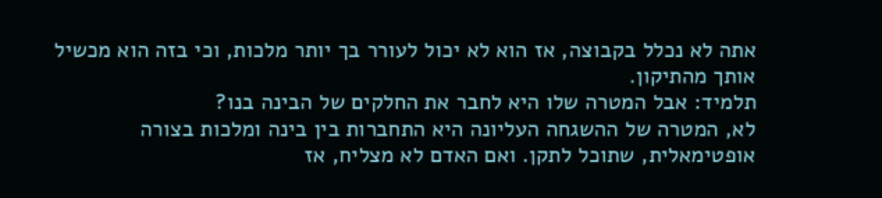אתה לא נכלל בקבוצה, אז הוא לא יכול לעורר בך יותר מלכות, וכי בזה הוא מכשיל אותך מהתיקון.
תלמיד: אבל המטרה שלו היא לחבר את החלקים של הבינה בנו?
לא, המטרה של ההשגחה העליונה היא התחברות בין בינה ומלכות בצורה אופטימאלית, שתוכל לתקן. ואם האדם לא מצליח, אז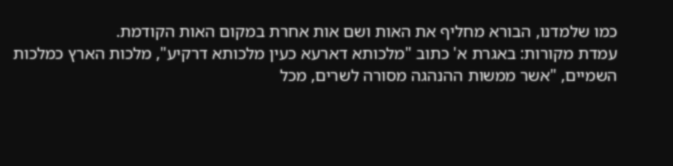כמו שלמדנו, הבורא מחליף את האות ושם אות אחרת במקום האות הקודמת.
עמדת מקורות: באגרת א' כתוב "מלכותא דארעא כעין מלכותא דרקיע", מלכות הארץ כמלכות השמיים, "אשר ממשות ההנהגה מסורה לשרים, מכל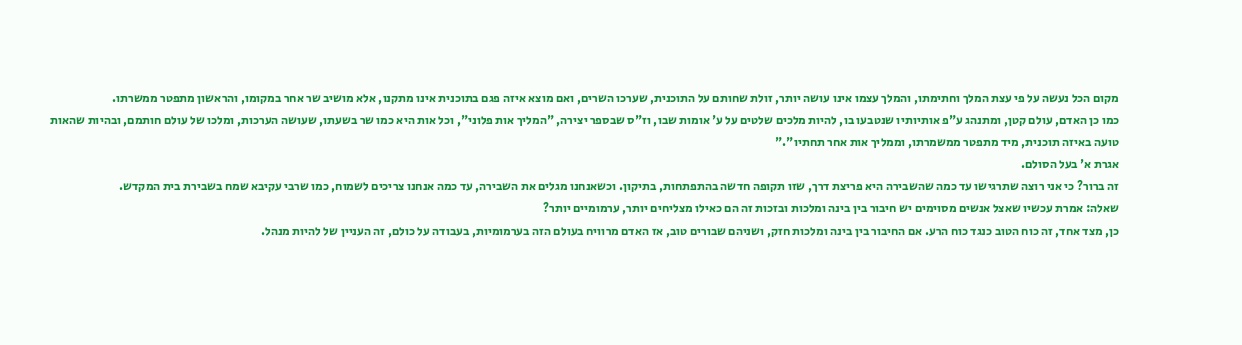מקום הכל נעשה על פי עצת המלך וחתימתו, והמלך עצמו אינו עושה יותר, זולת שחותם על התוכנית, שערכו השרים, ואם מוצא איזה פגם בתוכנית אינו מתקנו, אלא מושיב שר אחר במקומו, והראשון מתפטר ממשרתו.
כמו כן האדם, עולם קטן, ומתנהג ע"פ אותיותיו שנטבעו בו, להיות מלכים שלטים על ע' אומות שבו, וז"ס שבספר יצירה, "המליך אות פלוני", וכל אות היא כמו שר בשעתו, שעושה הערכות, ומלכו של עולם חותמם, ובהיות שהאות טועה באיזה תוכנית, מיד מתפטר ממשמרתו, וממליך אות אחר תחתיו"."
אגרת א' בעל הסולם.
זה ברור? כי אני רוצה שתרגישו עד כמה שהשבירה היא פריצת דרך, שזו תקופה חדשה בהתפתחות, בתיקון. וכשאנחנו מגלים את השבירה, עד כמה אנחנו צריכים לשמוח, כמו שרבי עקיבא שמח בשבירת בית המקדש.
שאלה: אמרת עכשיו שאצל אנשים מסוימים יש חיבור בין בינה ומלכות ובזכות זה הם כאילו מצליחים יותר, ערמומיים יותר?
כן, מצד אחד, זה כוח הטוב כנגד כוח הרע. אם החיבור בין בינה ומלכות חזק, ושניהם שבורים טוב, אז האדם מרוויח בעולם הזה בערמומיות, בעבודה על כולם, זה העניין של להיות מנהל.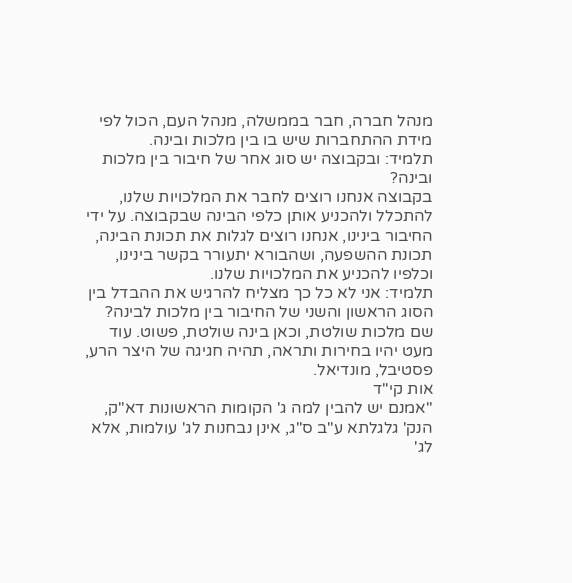מנהל חברה, חבר בממשלה, מנהל העם, הכול לפי מידת ההתחברות שיש בו בין מלכות ובינה.
תלמיד: ובקבוצה יש סוג אחר של חיבור בין מלכות ובינה?
בקבוצה אנחנו רוצים לחבר את המלכויות שלנו, להתכלל ולהכניע אותן כלפי הבינה שבקבוצה. על ידי החיבור בינינו, אנחנו רוצים לגלות את תכונת הבינה, תכונת ההשפעה, ושהבורא יתעורר בקשר בינינו, וכלפיו להכניע את המלכויות שלנו.
תלמיד: אני לא כל כך מצליח להרגיש את ההבדל בין הסוג הראשון והשני של החיבור בין מלכות לבינה?
שם מלכות שולטת, וכאן בינה שולטת, פשוט. עוד מעט יהיו בחירות ותראה, תהיה חגיגה של היצר הרע, פסטיבל, מונדיאל.
אות קי"ד
"אמנם יש להבין למה ג' הקומות הראשונות דא"ק, הנק' גלגלתא ע"ב ס"ג, אינן נבחנות לג' עולמות, אלא לג'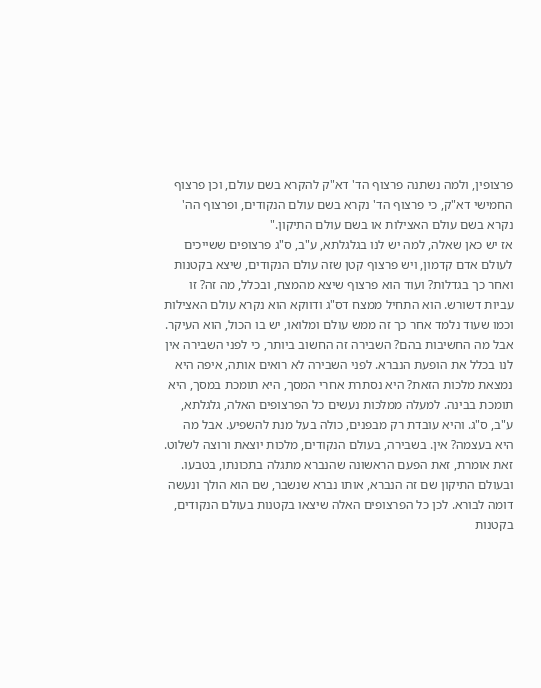פרצופין, ולמה נשתנה פרצוף הד' דא"ק להקרא בשם עולם, וכן פרצוף החמישי דא"ק, כי פרצוף הד' נקרא בשם עולם הנקודים, ופרצוף הה' נקרא בשם עולם האצילות או בשם עולם התיקון."
אז יש כאן שאלה, למה יש לנו בגלגלתא, ע"ב, ס"ג פרצופים ששייכים לעולם אדם קדמון, ויש פרצוף קטן שזה עולם הנקודים, שיצא בקטנות ואחר כך בגדלות? ועוד הוא פרצוף שיצא מהמצח, ובכלל, מה זה? זו עביות דשורש. הוא התחיל ממצח דס"ג ודווקא הוא נקרא עולם האצילות וכמו שעוד נלמד אחר כך זה ממש עולם ומלואו, יש בו הכול, הוא העיקר.
אבל מה החשיבות בהם? השבירה זה החשוב ביותר, כי לפני השבירה אין לנו בכלל את הופעת הנברא. לפני השבירה לא רואים אותה, איפה היא נמצאת מלכות הזאת? היא נסתרת אחרי המסך, היא תומכת במסך, היא תומכת בבינה. למעלה ממלכות נעשים כל הפרצופים האלה, גלגלתא, ע"ב, ס"ג. והיא עובדת רק מבפנים, כולה בעל מנת להשפיע. אבל מה היא בעצמה? אין. בשבירה, בעולם הנקודים, מלכות יוצאת ורוצה לשלוט. זאת אומרת, זאת הפעם הראשונה שהנברא מתגלה בתכונתו, בטבעו.
ובעולם התיקון שם זה הנברא, אותו נברא שנשבר, שם הוא הולך ונעשה דומה לבורא. לכן כל הפרצופים האלה שיצאו בקטנות בעולם הנקודים, בקטנות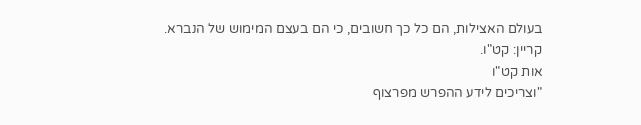בעולם האצילות, הם כל כך חשובים, כי הם בעצם המימוש של הנברא.
קריין: קט"ו.
אות קט"ו
"וצריכים לידע ההפרש מפרצוף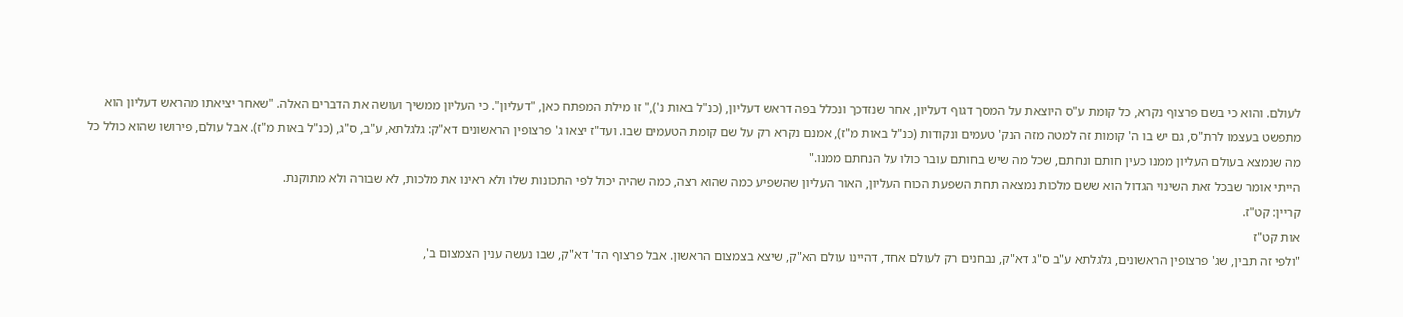לעולם. והוא כי בשם פרצוף נקרא, כל קומת ע"ס היוצאת על המסך דגוף דעליון, אחר שנזדכך ונכלל בפה דראש דעליון, (כנ"ל באות נ')," זו מילת המפתח כאן, "דעליון". כי העליון ממשיך ועושה את הדברים האלה. "שאחר יציאתו מהראש דעליון הוא מתפשט בעצמו לרת"ס, גם יש בו ה' קומות זה למטה מזה הנק' טעמים ונקודות (כנ"ל באות מ"ז), אמנם נקרא רק על שם קומת הטעמים שבו. ועד"ז יצאו ג' פרצופין הראשונים דא"ק: גלגלתא, ע"ב, ס"ג, (כנ"ל באות מ"ז). אבל עולם, פירושו שהוא כולל כל מה שנמצא בעולם העליון ממנו כעין חותם ונחתם, שכל מה שיש בחותם עובר כולו על הנחתם ממנו."
הייתי אומר שבכל זאת השינוי הגדול הוא ששם מלכות נמצאה תחת השפעת הכוח העליון, האור העליון שהשפיע כמה שהוא רצה, כמה שהיה יכול לפי התכונות שלו ולא ראינו את מלכות, לא שבורה ולא מתוקנת.
קריין: קט"ז.
אות קט"ז
"ולפי זה תבין, שג' פרצופין הראשונים, גלגלתא ע"ב ס"ג דא"ק, נבחנים רק לעולם אחד, דהיינו עולם הא"ק, שיצא בצמצום הראשון. אבל פרצוף הד' דא"ק, שבו נעשה ענין הצמצום ב',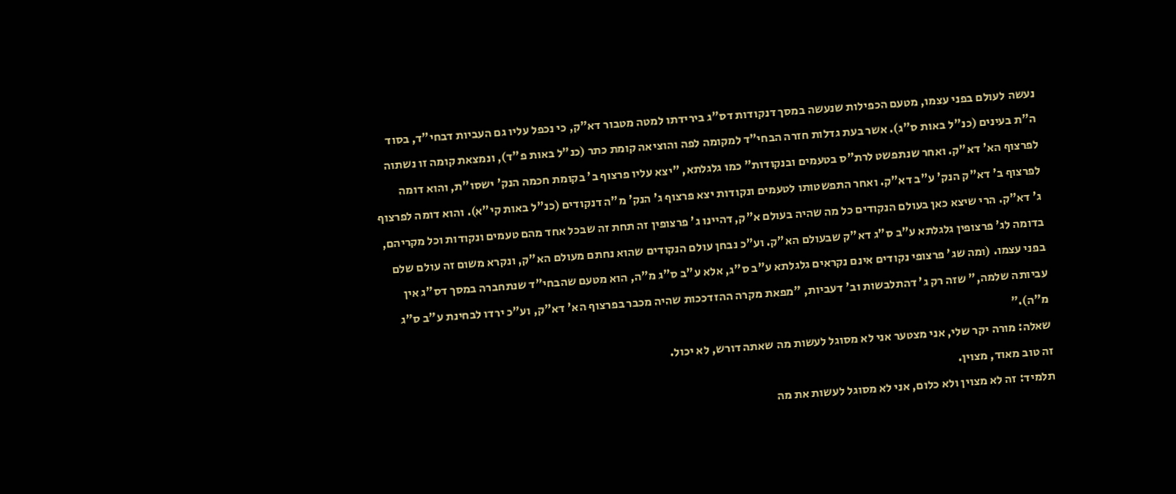נעשה לעולם בפני עצמו, מטעם הכפילות שנעשה במסך דנקודות דס"ג בירידתו למטה מטבור דא"ק, כי נכפל עליו גם העביות דבחי"ד, בסוד ה"ת בעינים (כנ"ל באות ס"ג). אשר בעת גדלות חזרה הבחי"ד למקומה לפה והוציאה קומת כתר (כנ"ל באות פ"ד), ונמצאת קומה זו נשתוה לפרצוף הא' דא"ק. ואחר שנתפשט לרת"ס בטעמים ובנקודות" כמו גלגלתא, "יצא עליו פרצוף ב' בקומת חכמה הנק' ישסו"ת, והוא דומה לפרצוף ב' דא"ק הנק' ע"ב דא"ק. ואחר התפשטותו לטעמים ונקודות יצא פרצוף ג' הנק' מ"ה דנקודים (כנ"ל באות קי"א). והוא דומה לפרצוף ג' דא"ק. הרי שיצא כאן בעולם הנקודים כל מה שהיה בעולם א"ק, דהיינו ג' פרצופין זה תחת זה שבכל אחד מהם טעמים ונקודות וכל מקריהם, בדומה לג' פרצופין גלגלתא ע"ב ס"ג דא"ק שבעולם הא"ק. וע"כ נבחן עולם הנקודים שהוא נחתם מעולם הא"ק, ונקרא משום זה עולם שלם בפני עצמו. (ומה שג' פרצופי נקודים אינם נקראים גלגלתא ע"ב ס"ג, אלא ע"ב ס"ג מ"ה, הוא מטעם שהבחי"ד שנתחברה במסך דס"ג אין עביותה שלמה," שזה רק ג' דהתלבשות וב' דעביות, "מפאת מקרה ההזדככות שהיה מכבר בפרצוף הא' דא"ק, וע"כ ירדו לבחינת ע"ב ס"ג מ"ה)."
שאלה: מורה יקר שלי, אני מצטער אני לא מסוגל לעשות מה שאתה דורש, לא יכול.
זה טוב מאוד, מצוין.
תלמיד: זה לא מצוין ולא כלום, אני לא מסוגל לעשות את מה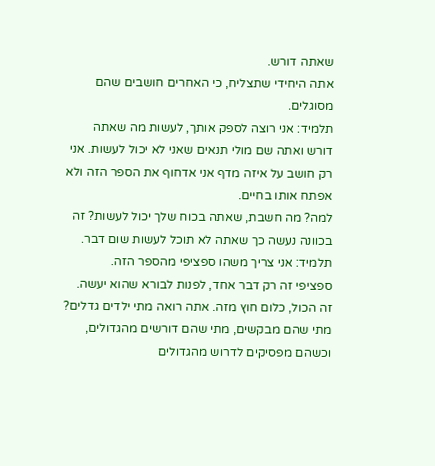שאתה דורש.
אתה היחידי שתצליח, כי האחרים חושבים שהם מסוגלים.
תלמיד: אני רוצה לספק אותך, לעשות מה שאתה דורש ואתה שם מולי תנאים שאני לא יכול לעשות. אני רק חושב על איזה מדף אני אדחוף את הספר הזה ולא אפתח אותו בחיים.
למה? מה חשבת, שאתה בכוח שלך יכול לעשות? זה בכוונה נעשה כך שאתה לא תוכל לעשות שום דבר.
תלמיד: אני צריך משהו ספציפי מהספר הזה.
ספציפי זה רק דבר אחד, לפנות לבורא שהוא יעשה. זה הכול, כלום חוץ מזה. אתה רואה מתי ילדים גדלים? מתי שהם מבקשים, מתי שהם דורשים מהגדולים, וכשהם מפסיקים לדרוש מהגדולים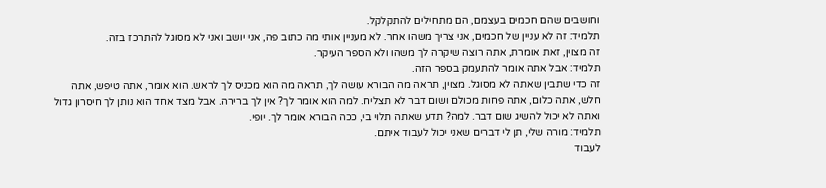וחושבים שהם חכמים בעצמם, הם מתחילים להתקלקל.
תלמיד: זה לא עניין של חכמים, אני צריך משהו אחר. לא מעניין אותי מה כתוב פה, אני יושב ואני לא מסוגל להתרכז בזה.
זה מצוין, זאת אומרת, אתה רוצה שיקרה לך משהו ולא הספר העיקר.
תלמיד: אבל אתה אומר להתעמק בספר הזה.
זה כדי שתבין שאתה לא מסוגל. מצוין, תראה מה הבורא עושה לך, תראה מה הוא מכניס לך לראש. הוא אומר, אתה טיפש, אתה חלש, אתה כלום, אתה פחות מכולם ושום דבר לא תצליח. למה הוא אומר לך? אין לך ברירה. אבל מצד אחד הוא נותן לך חיסרון גדול ואתה לא יכול להשיג שום דבר. למה? תדע שאתה תלוי בי, ככה הבורא אומר לך. יופי.
תלמיד: מורה שלי, תן לי דברים שאני יכול לעבוד איתם.
לעבוד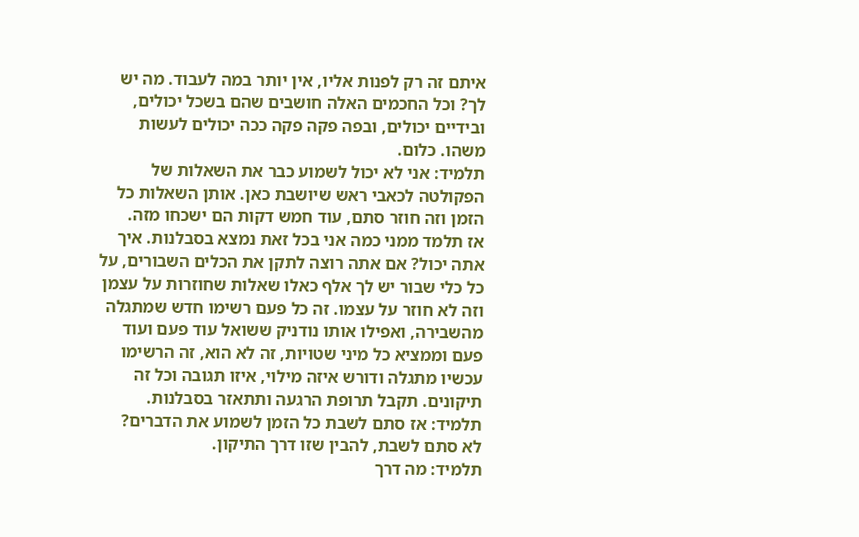איתם זה רק לפנות אליו, אין יותר במה לעבוד. מה יש לך? וכל החכמים האלה חושבים שהם בשכל יכולים, ובידיים יכולים, ובפה פקה פקה ככה יכולים לעשות משהו. כלום.
תלמיד: אני לא יכול לשמוע כבר את השאלות של הפקולטה לכאבי ראש שיושבת כאן. אותן השאלות כל הזמן וזה חוזר סתם, עוד חמש דקות הם ישכחו מזה.
אז תלמד ממני כמה אני בכל זאת נמצא בסבלנות. איך אתה יכול? אם אתה רוצה לתקן את הכלים השבורים, על כל כלי שבור יש לך אלף כאלו שאלות שחוזרות על עצמן וזה לא חוזר על עצמו. זה כל פעם רשימו חדש שמתגלה מהשבירה, ואפילו אותו נודניק ששואל עוד פעם ועוד פעם וממציא כל מיני שטויות, זה לא הוא, זה הרשימו עכשיו מתגלה ודורש איזה מילוי, איזו תגובה וכל זה תיקונים. תקבל תרופת הרגעה ותתאזר בסבלנות.
תלמיד: אז סתם לשבת כל הזמן לשמוע את הדברים?
לא סתם לשבת, להבין שזו דרך התיקון.
תלמיד: מה דרך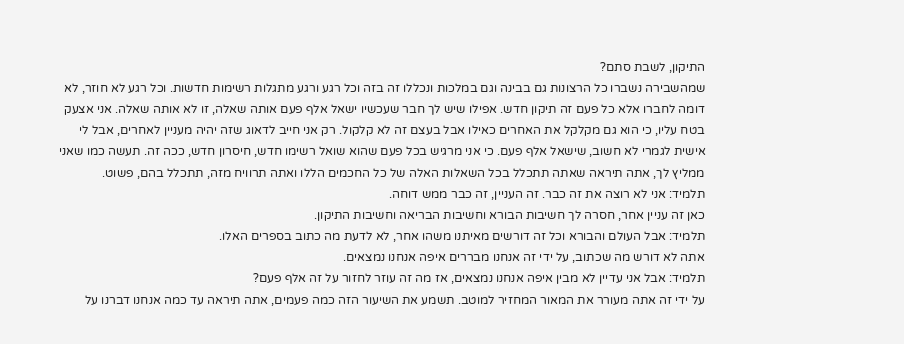התיקון, לשבת סתם?
שמהשבירה נשברו כל הרצונות גם בבינה וגם במלכות ונכללו זה בזה וכל רגע ורגע מתגלות רשימות חדשות. וכל רגע לא חוזר, לא דומה לחברו אלא כל פעם זה תיקון חדש. אפילו שיש לך חבר שעכשיו ישאל אלף פעם אותה שאלה, זו לא אותה שאלה. אני אצעק בטח עליו, כי הוא גם מקלקל את האחרים כאילו אבל בעצם זה לא קלקול. רק אני חייב לדאוג שזה יהיה מעניין לאחרים, אבל לי אישית לגמרי לא חשוב, שישאל אלף פעם. כי אני מרגיש בכל פעם שהוא שואל רשימו חדש, חיסרון חדש, ככה זה. תעשה כמו שאני ממליץ לך, אתה תיראה שאתה תתכלל בכל השאלות האלה של כל החכמים הללו ואתה תרוויח מזה, תתכלל בהם, פשוט.
תלמיד: אני לא רוצה את זה כבר. זה העניין, זה כבר ממש דוחה.
כאן זה עניין אחר, חסרה לך חשיבות הבורא וחשיבות הבריאה וחשיבות התיקון.
תלמיד: אבל העולם והבורא וכל זה דורשים מאיתנו משהו אחר, לא לדעת מה כתוב בספרים האלו.
אתה לא דורש מה שכתוב, על ידי זה אנחנו מבררים איפה אנחנו נמצאים.
תלמיד: אבל אני עדיין לא מבין איפה אנחנו נמצאים, אז מה זה עוזר לחזור על זה אלף פעם?
על ידי זה אתה מעורר את המאור המחזיר למוטב. תשמע את השיעור הזה כמה פעמים, אתה תיראה עד כמה אנחנו דברנו על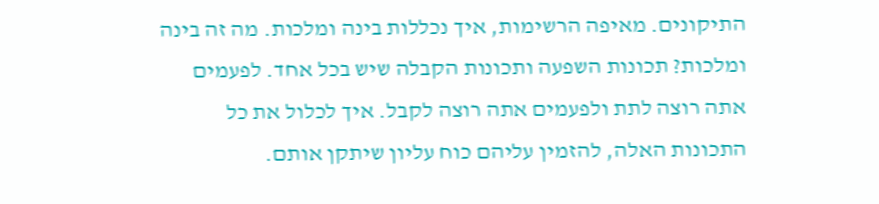התיקונים. מאיפה הרשימות, איך נכללות בינה ומלכות. מה זה בינה ומלכות? תכונות השפעה ותכונות הקבלה שיש בכל אחד. לפעמים אתה רוצה לתת ולפעמים אתה רוצה לקבל. איך לכלול את כל התכונות האלה, להזמין עליהם כוח עליון שיתקן אותם.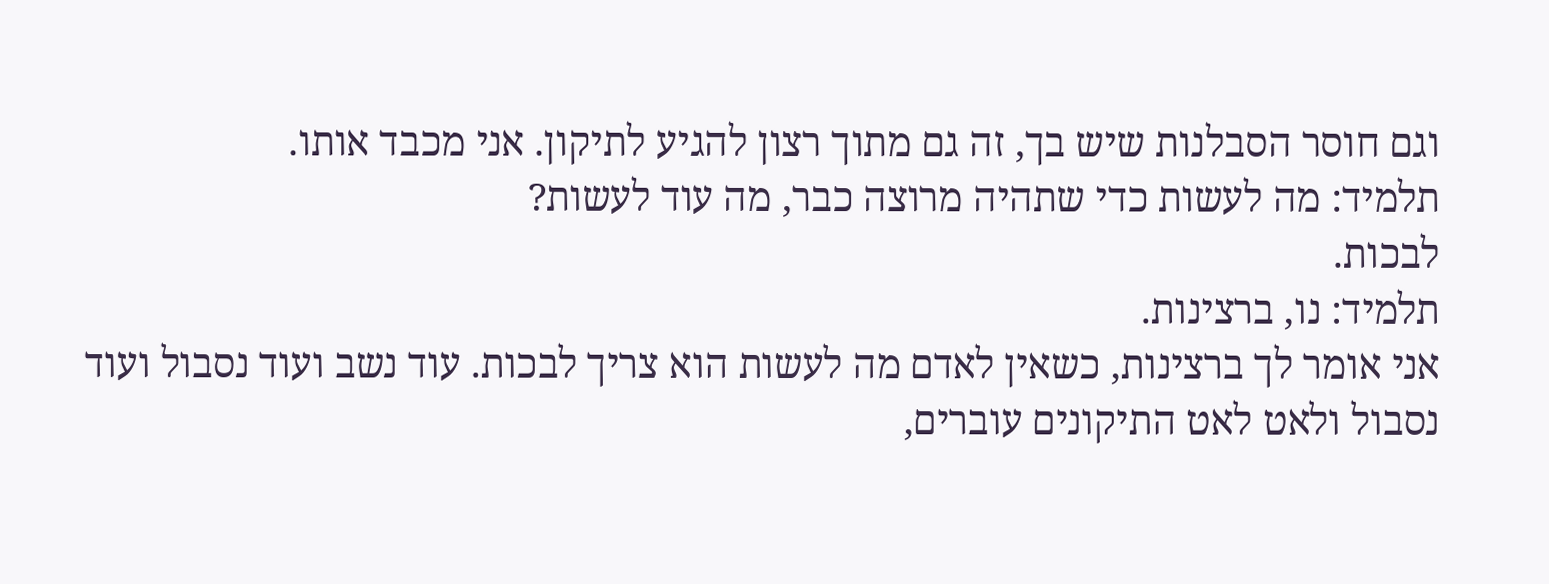וגם חוסר הסבלנות שיש בך, זה גם מתוך רצון להגיע לתיקון. אני מכבד אותו.
תלמיד: מה לעשות כדי שתהיה מרוצה כבר, מה עוד לעשות?
לבכות.
תלמיד: נו, ברצינות.
אני אומר לך ברצינות, כשאין לאדם מה לעשות הוא צריך לבכות. עוד נשב ועוד נסבול ועוד נסבול ולאט לאט התיקונים עוברים,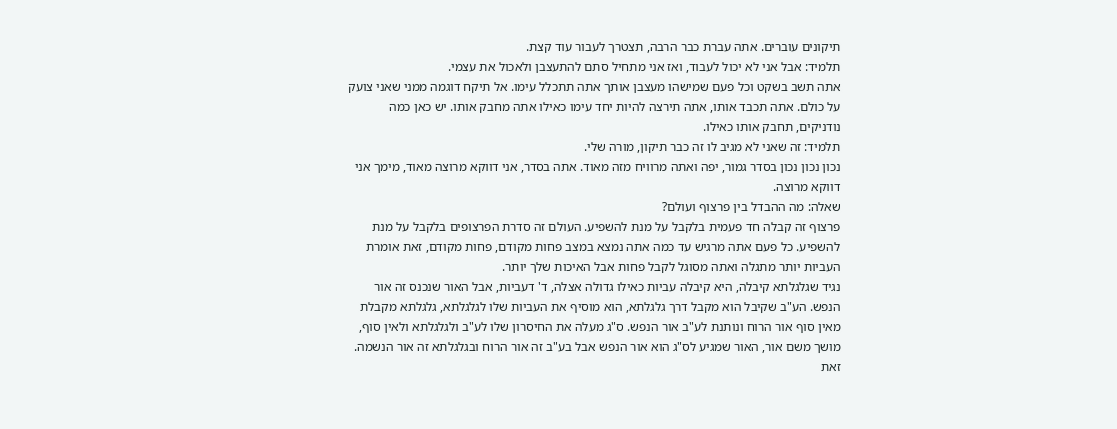תיקונים עוברים. אתה עברת כבר הרבה, תצטרך לעבור עוד קצת.
תלמיד: אבל אני לא יכול לעבוד, ואז אני מתחיל סתם להתעצבן ולאכול את עצמי.
אתה תשב בשקט וכל פעם שמישהו מעצבן אותך אתה תתכלל עימו. אל תיקח דוגמה ממני שאני צועק על כולם. אתה תכבד אותו, אתה תירצה להיות יחד עימו כאילו אתה מחבק אותו. יש כאן כמה נודניקים, תחבק אותו כאילו.
תלמיד: זה שאני לא מגיב לו זה כבר תיקון, מורה שלי.
נכון נכון נכון בסדר גמור, יפה ואתה מרוויח מזה מאוד. אתה בסדר, אני דווקא מרוצה מאוד, מימך אני דווקא מרוצה.
שאלה: מה ההבדל בין פרצוף ועולם?
פרצוף זה קבלה חד פעמית בלקבל על מנת להשפיע. העולם זה סדרת הפרצופים בלקבל על מנת להשפיע. כל פעם אתה מרגיש עד כמה אתה נמצא במצב פחות מקודם, פחות מקודם, זאת אומרת העביות יותר מתגלה ואתה מסוגל לקבל פחות אבל האיכות שלך יותר.
נגיד שגלגלתא קיבלה, היא קיבלה עביות כאילו גדולה אצלה, ד' דעביות, אבל האור שנכנס זה אור הנפש. הע"ב שקיבל הוא מקבל דרך גלגלתא, הוא מוסיף את העביות שלו לגלגלתא, גלגלתא מקבלת מאין סוף אור הרוח ונותנת לע"ב אור הנפש. ס"ג מעלה את החיסרון שלו לע"ב ולגלגלתא ולאין סוף, מושך משם אור, האור שמגיע לס"ג הוא אור הנפש אבל בע"ב זה אור הרוח ובגלגלתא זה אור הנשמה. זאת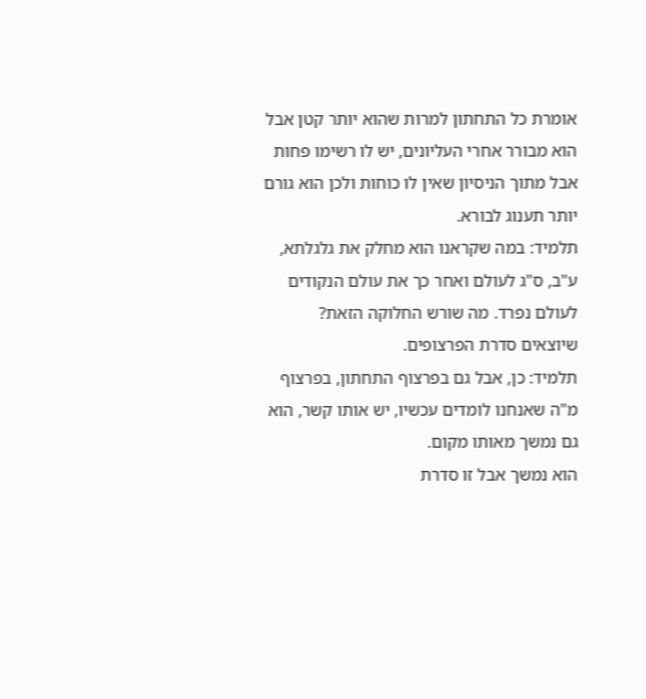אומרת כל התחתון למרות שהוא יותר קטן אבל הוא מבורר אחרי העליונים, יש לו רשימו פחות אבל מתוך הניסיון שאין לו כוחות ולכן הוא גורם יותר תענוג לבורא.
תלמיד: במה שקראנו הוא מחלק את גלגלתא, ע"ב, ס"ג לעולם ואחר כך את עולם הנקודים לעולם נפרד. מה שורש החלוקה הזאת?
שיוצאים סדרת הפרצופים.
תלמיד: כן, אבל גם בפרצוף התחתון, בפרצוף מ"ה שאנחנו לומדים עכשיו, יש אותו קשר, הוא גם נמשך מאותו מקום.
הוא נמשך אבל זו סדרת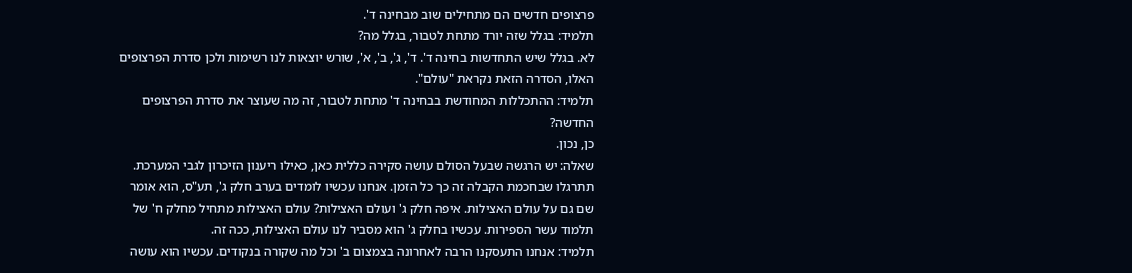פרצופים חדשים הם מתחילים שוב מבחינה ד'.
תלמיד: בגלל שזה יורד מתחת לטבור, בגלל מה?
לא. בגלל שיש התחדשות בחינה ד'. ד', ג', ב', א', שורש יוצאות לנו רשימות ולכן סדרת הפרצופים האלו, הסדרה הזאת נקראת "עולם".
תלמיד: ההתכללות המחודשת בבחינה ד' מתחת לטבור, זה מה שעוצר את סדרת הפרצופים החדשה?
כן, נכון.
שאלה: יש הרגשה שבעל הסולם עושה סקירה כללית כאן, כאילו ריענון הזיכרון לגבי המערכת.
תתרגלו שבחכמת הקבלה זה כך כל הזמן. אנחנו עכשיו לומדים בערב חלק ג', תע"ס, הוא אומר שם גם על עולם האצילות. איפה חלק ג' ועולם האצילות? עולם האצילות מתחיל מחלק ח' של תלמוד עשר הספירות. עכשיו בחלק ג' הוא מסביר לנו עולם האצילות, ככה זה.
תלמיד: אנחנו התעסקנו הרבה לאחרונה בצמצום ב' וכל מה שקורה בנקודים. עכשיו הוא עושה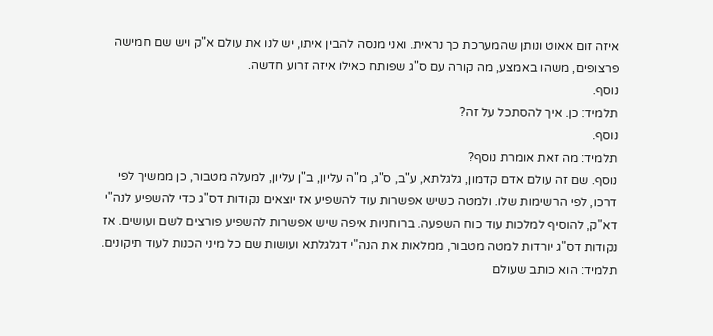איזה זום אאוט ונותן שהמערכת כך נראית. ואני מנסה להבין איתו, יש לנו את עולם א"ק ויש שם חמישה פרצופים, משהו באמצע, מה קורה עם ס"ג שפותח כאילו איזה זרוע חדשה.
נוסף.
תלמיד: כן. איך להסתכל על זה?
נוסף.
תלמיד: מה זאת אומרת נוסף?
נוסף. שם זה עולם אדם קדמון, גלגלתא, ע"ב, ס"ג, מ"ה עליון, ב"ן עליון, למעלה מטבור, כן ממשיך לפי דרכו, לפי הרשימות שלו. ולמטה כשיש אפשרות עוד להשפיע אז יוצאים נקודות דס"ג כדי להשפיע לנה"י דא"ק, להוסיף למלכות עוד כוח השפעה. ברוחניות איפה שיש אפשרות להשפיע פורצים לשם ועושים. אז נקודות דס"ג יורדות למטה מטבור, ממלאות את הנה"י דגלגלתא ועושות שם כל מיני הכנות לעוד תיקונים.
תלמיד: הוא כותב שעולם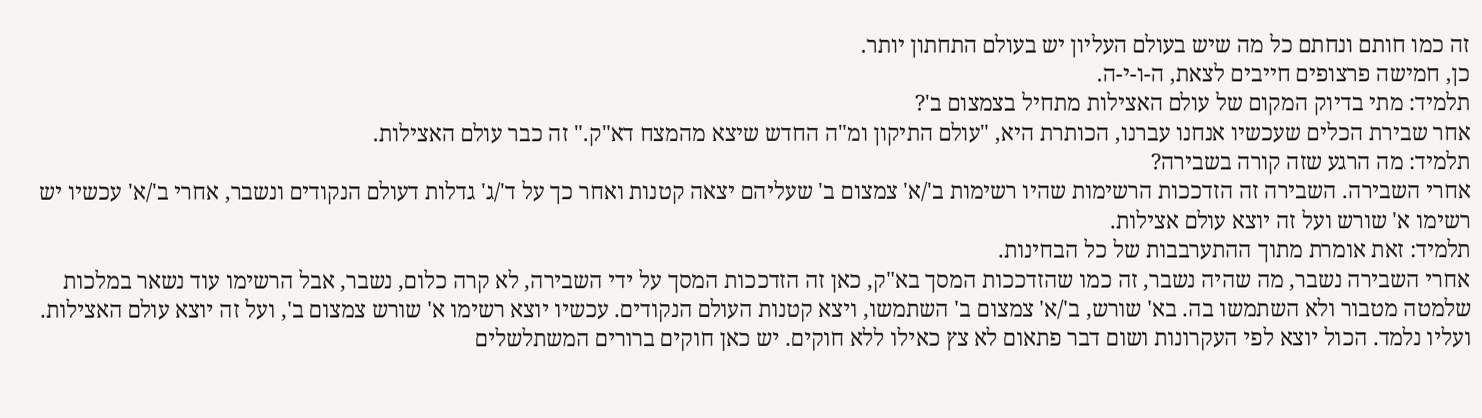זה כמו חותם ונחתם כל מה שיש בעולם העליון יש בעולם התחתון יותר.
כן, חמישה פרצופים חייבים לצאת, ה-ו-י-ה.
תלמיד: מתי בדיוק המקום של עולם האצילות מתחיל בצמצום ב'?
אחר שבירת הכלים שעכשיו אנחנו עברנו, הכותרת היא, "עולם התיקון ומ"ה החדש שיצא מהמצח דא"ק." זה כבר עולם האצילות.
תלמיד: מה הרגע שזה קורה בשבירה?
אחרי השבירה. השבירה זה הזדככות הרשימות שהיו רשימות ב'/א' צמצום ב' שעליהם יצאה קטנות ואחר כך על ד'/ג' גדלות דעולם הנקודים ונשבר, אחרי ב'/א' עכשיו יש רשימו א' שורש ועל זה יוצא עולם אצילות.
תלמיד: זאת אומרת מתוך ההתערבבות של כל הבחינות.
אחרי השבירה נשבר, מה שהיה נשבר, זה כמו שהזדככות המסך בא"ק, כאן זה הזדככות המסך על ידי השבירה, לא קרה כלום, נשבר, אבל הרשימו עוד נשאר במלכות שלמטה מטבור ולא השתמשו בה. בא' שורש, ב'/א' צמצום ב' השתמשו, ויצא קטנות העולם הנקודים. עכשיו יוצא רשימו א' שורש צמצום ב', ועל זה יוצא עולם האצילות. ועליו נלמד. הכול יוצא לפי העקרונות ושום דבר פתאום לא צץ כאילו ללא חוקים. יש כאן חוקים ברורים המשתלשלים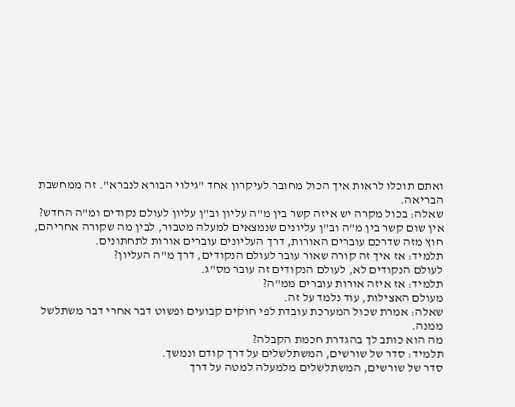ואתם תוכלו לראות איך הכול מחובר לעיקרון אחד "גילוי הבורא לנברא". זה ממחשבת הבריאה.
שאלה: בכול מקרה יש איזה קשר בין מ"ה עליון וב"ן עליון לעולם נקודים ומ"ה החדש?
אין שום קשר בין מ"ה וב"ן עליונים שנמצאים למעלה מטבור, לבין מה שקורה אחריהם, חוץ מזה שדרכם עוברים האורות, דרך העליונים עוברים אורות לתחתונים.
תלמיד: אז איך זה קורה שאור עובר לעולם הנקודים, דרך מ"ה העליון?
לעולם הנקודים לא, לעולם הנקודים זה עובר מס"ג.
תלמיד: אז איזה אורות עוברים ממ"ה?
מעולם האצילות, עוד נלמד על זה.
שאלה: אמרת שכול המערכת עובדת לפי חוקים קבועים ופשוט דבר אחרי דבר משתלשל ממנה.
מה הוא כותב לך בהגדרת חכמת הקבלה?
תלמיד: סדר של שורשים, המשתלשלים על דרך קודם ונמשך.
סדר של שורשים, המשתלשלים מלמעלה למטה על דרך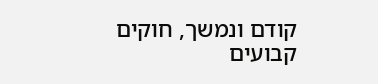קודם ונמשך, חוקים קבועים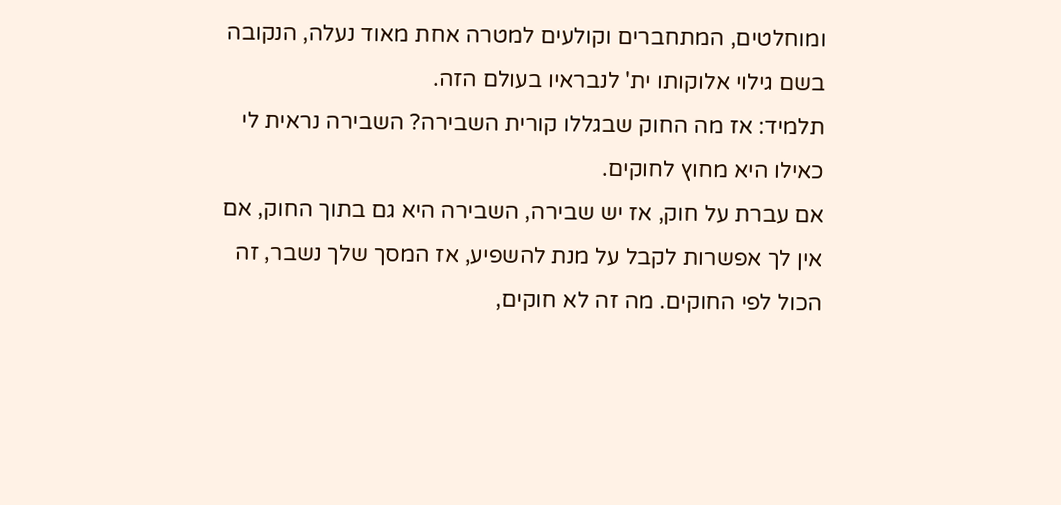ומוחלטים, המתחברים וקולעים למטרה אחת מאוד נעלה, הנקובה בשם גילוי אלוקותו ית' לנבראיו בעולם הזה.
תלמיד: אז מה החוק שבגללו קורית השבירה? השבירה נראית לי כאילו היא מחוץ לחוקים.
אם עברת על חוק, אז יש שבירה, השבירה היא גם בתוך החוק, אם אין לך אפשרות לקבל על מנת להשפיע, אז המסך שלך נשבר, זה הכול לפי החוקים. מה זה לא חוקים,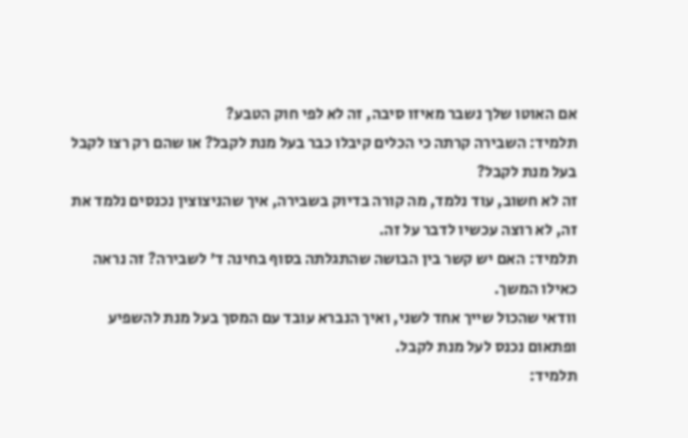אם האוטו שלך נשבר מאיזו סיבה, זה לא לפי חוק הטבע?
תלמיד: השבירה קרתה כי הכלים קיבלו כבר בעל מנת לקבל? או שהם רק רצו לקבל בעל מנת לקבל?
זה לא חשוב, עוד נלמד, מה קורה בדיוק בשבירה, איך שהניצוצין נכנסים נלמד את זה, לא רוצה עכשיו לדבר על זה.
תלמיד: האם יש קשר בין הבושה שהתגלתה בסוף בחינה ד' לשבירה? זה נראה כאילו המשך.
וודאי שהכול שייך אחד לשני, ואיך הנברא עובד עם המסך בעל מנת להשפיע ופתאום נכנס לעל מנת לקבל.
תלמיד: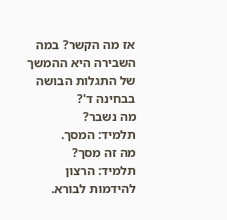אז מה הקשר? במה השבירה היא ההמשך של התגלות הבושה בבחינה ד'?
מה נשבר?
תלמיד: המסך.
מה זה מסך?
תלמיד: הרצון להידמות לבורא.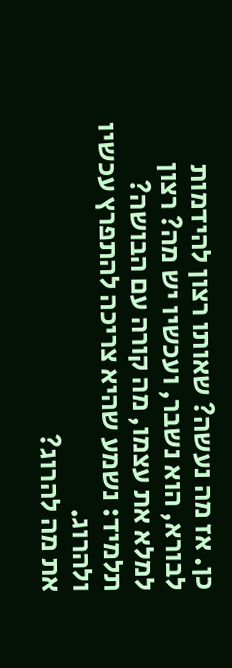כן. אז מה נעשה? שאותו רצון להידמות לבורא, הוא נשבר, ועכשיו יש מה? רצון למלא את עצמו, מה קורה עם הבושה?
תלמיד: נשמע שהיא צריכה להתפרץ עכשיו ולהרוג.
את מה להרוג?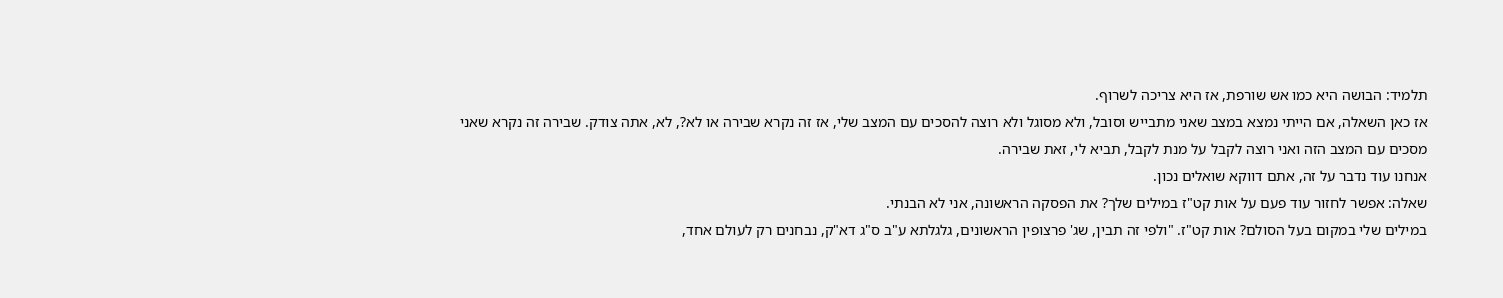תלמיד: הבושה היא כמו אש שורפת, אז היא צריכה לשרוף.
אז כאן השאלה, אם הייתי נמצא במצב שאני מתבייש וסובל, ולא מסוגל ולא רוצה להסכים עם המצב שלי, אז זה נקרא שבירה או לא?, לא, אתה צודק. שבירה זה נקרא שאני מסכים עם המצב הזה ואני רוצה לקבל על מנת לקבל, תביא לי, זאת שבירה.
אנחנו עוד נדבר על זה, אתם דווקא שואלים נכון.
שאלה: אפשר לחזור עוד פעם על אות קט"ז במילים שלך? את הפסקה הראשונה, אני לא הבנתי.
במילים שלי במקום בעל הסולם? אות קט"ז. "ולפי זה תבין, שג' פרצופין הראשונים, גלגלתא ע"ב ס"ג דא"ק, נבחנים רק לעולם אחד,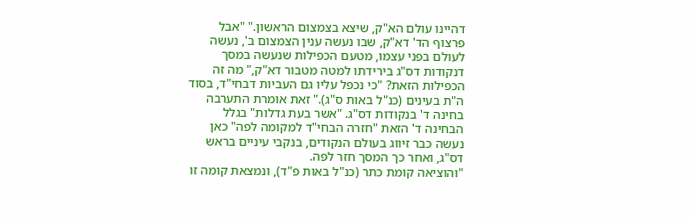דהיינו עולם הא"ק, שיצא בצמצום הראשון." "אבל פרצוף הד' דא"ק, שבו נעשה ענין הצמצום ב', נעשה לעולם בפני עצמו, מטעם הכפילות שנעשה במסך דנקודות דס"ג בירידתו למטה מטבור דא"ק," מה זה הכפילות הזאת? "כי נכפל עליו גם העביות דבחי"ד, בסוד ה"ת בעינים (כנ"ל באות ס"ג)." זאת אומרת התערבה בחינה ד' בנקודות דס"ג. "אשר בעת גדלות" בגלל הבחינה ד' הזאת "חזרה הבחי"ד למקומה לפה" כאן נעשה כבר זיווג בעולם הנקודים, בנקבי עיניים בראש דס"ג, ואחר כך המסך חזר לפה.
"והוציאה קומת כתר (כנ"ל באות פ"ד), ונמצאת קומה זו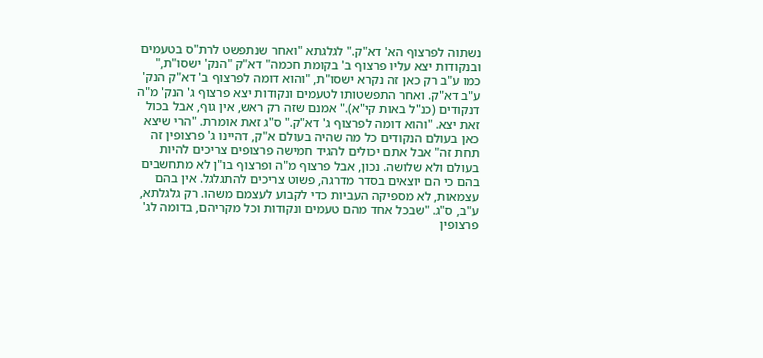נשתוה לפרצוף הא' דא"ק." לגלגתא "ואחר שנתפשט לרת"ס בטעמים ובנקודות יצא עליו פרצוף ב' בקומת חכמה" דא"ק "הנק' ישסו"ת," כמו ע"ב רק כאן זה נקרא ישסו"ת, "והוא דומה לפרצוף ב' דא"ק הנק' ע"ב דא"ק. ואחר התפשטותו לטעמים ונקודות יצא פרצוף ג' הנק' מ"ה דנקודים (כנ"ל באות קי"א)." אמנם שזה רק ראש, אין גוף, אבל בכול זאת יצא. "והוא דומה לפרצוף ג' דא"ק." ס"ג זאת אומרת. "הרי שיצא כאן בעולם הנקודים כל מה שהיה בעולם א"ק, דהיינו ג' פרצופין זה תחת זה" אבל אתם יכולים להגיד חמישה פרצופים צריכים להיות בעולם ולא שלושה. נכון, אבל פרצוף מ"ה ופרצוף בו"ן לא מתחשבים בהם כי הם יוצאים בסדר מדרגה, פשוט צריכים להתגלגל. אין בהם עצמאות, לא מספיקה העביות כדי לקבוע לעצמם משהו. רק גלגלתא, ע"ב, ס"ג. "שבכל אחד מהם טעמים ונקודות וכל מקריהם, בדומה לג' פרצופין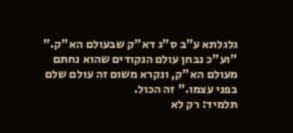גלגלתא ע"ב ס"ג דא"ק שבעולם הא"ק."
"וע"כ נבחן עולם הנקודים שהוא נחתם מעולם הא"ק, ונקרא משום זה עולם שלם בפני עצמו." זה הכול.
תלמיד: רק לא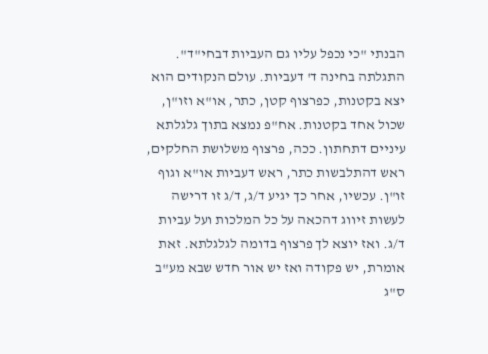הבנתי "כי נכפל עליו גם העביות דבחי"ד".
התגלתה בחינה ד' דעביות. עולם הנקודים הוא יצא בקטנות, כפרצוף קטן, כתר, או"א וזו"ן, שכול אחד בקטנות. אח"פ נמצא בתוך גלגלתא עיניים דתחתון. ככה, פרצוף משלושת החלקים, ראש דהתלבשות כתר, ראש דעביות או"א וגוף זו"ן. עכשיו, אחר כך יגיע ד/ג, ד/ג זו דרישה לעשות זיווג דהכאה על כל המלכות ועל עביות ד/ג. ואז יוצא לך פרצוף בדומה לגלגלתא. זאת אומרת, יש פקודה ואז יש אור חדש שבא מע"ב ס"ג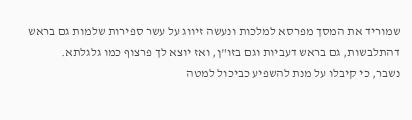שמוריד את המסך מפרסא למלכות ונעשה זיווג על עשר ספירות שלמות גם בראש דהתלבשות, גם בראש דעביות וגם בזו"ן, ואז יוצא לך פרצוף כמו גלגלתא.
נשבר, כי קיבלו על מנת להשפיע כביכול למטה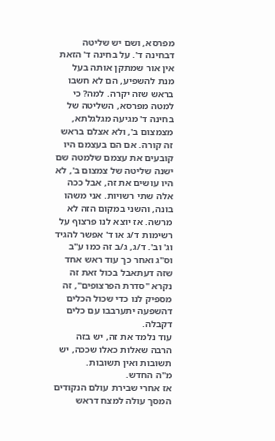מפרסא, ושם יש שליטה דבחינה ד'. על בחינה ד' הזאת אין אור שמתקן אותה בעל מנת להשפיע, הם לא חשבו בראש שזה יקרה. למה? כי למטה מפרסא, השליטה של בחינה ד' מגיעה מגלגלתא, מצמצום ב', ולא אצלם בראש זה קורה. אם הם בעצמם היו קובעים את עצמם שלמטה שם ישנה שליטה של צמצום ב', לא היו עושים את זה, אבל ככה אלה שתי רשויות. אני משהו בונה, והשני במקום הזה לא מרשה. אז יוצא לנו פרצוף על רשימות ד/ג או ד' אפשר להגיד וג' וב'. ד/ג, ג/ב זה כמו ע"ב וס"ג ואחר כך עוד ראש אחד שזה דעתאבל בכול זאת זה נקרא "סדרת הפרצופים", זה מספיק לנו כדי שכול הכלים דהשפעה יתערבבו עם כלים דקבלה.
עוד נלמד את זה, יש בזה הרבה שאלות כאלו שככה, יש תשובות ואין תשובות.
מ"ה החדש.
אז אחרי שבירת עולם הנקודים המסך עולה למצח דראש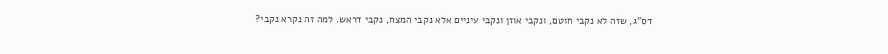דס"ג, שזה לא נקבי חוטם, ונקבי אוזן ונקבי עיניים אלא נקבי המצח, נקבי דראש. למה זה נקרא נקבי?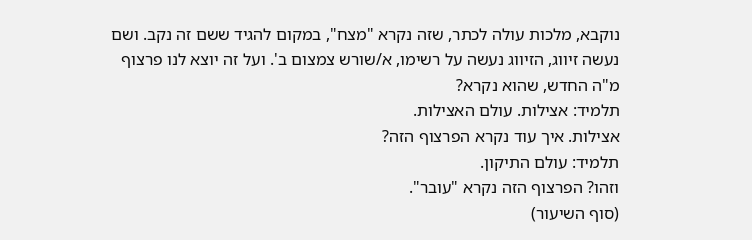נוקבא, מלכות עולה לכתר, שזה נקרא "מצח", במקום להגיד ששם זה נקב. ושם נעשה זיווג, הזיווג נעשה על רשימו, א/שורש צמצום ב'. ועל זה יוצא לנו פרצוף מ"ה החדש, שהוא נקרא?
תלמיד: אצילות. עולם האצילות.
אצילות. איך עוד נקרא הפרצוף הזה?
תלמיד: עולם התיקון.
וזהו? הפרצוף הזה נקרא "עובר".
(סוף השיעור)